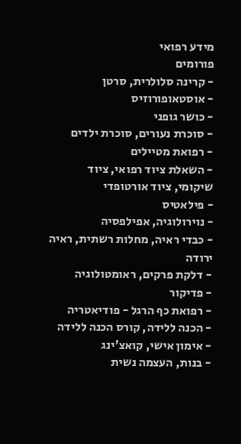מידע רפואי
פורומים
- קרינה סלולרית, סרטן
- אוסטאופורוזיס
- כושר גופני
- סוכרת נעורים, סוכרת ילדים
- רפואת מטיילים
- השאלת ציוד רפואי, ציוד שיקומי, ציוד אורטופדי
- פילאטיס
- נוירולוגיה, אפילפסיה
- כבדי ראיה, מחלות רשתית, ראיה ירודה
- דלקת פרקים, ראומטולוגיה
- פדיקור
- רפואת כף הרגל - פודיאטריה
- הכנה ללידה, קורס הכנה ללידה
- אימון אישי, קואצ'ינג
- בנות, העצמה נשית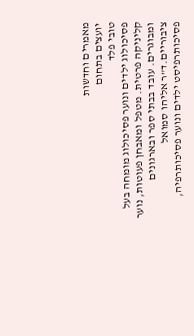מאמרים וחדשות
יועצים בתחום
טובי פלד
פסיכולוג ילדים ונוער פסיכולוג מומחה בעל קליניקה פרטית. מטפל ומאבחן פעוטות, נוער ומבוגרים. עובד בבתי ספר ובארגונים ציבוריים.ד"ר אליהו סמואל
פסיכותרפיסט ילדים ונוער פסיכותרפיה,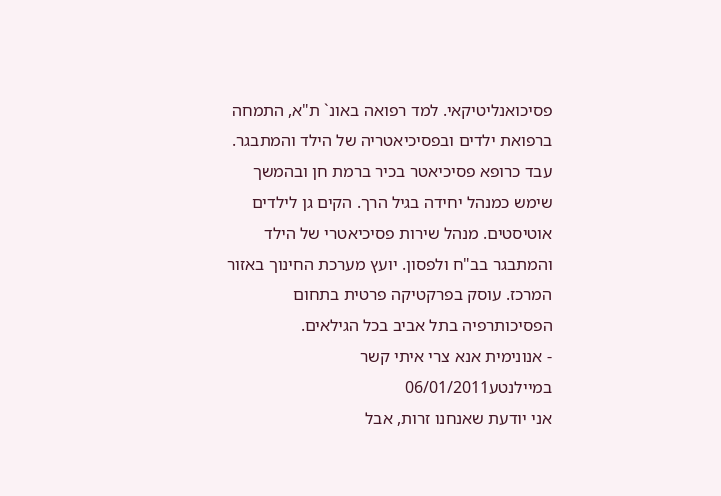פסיכואנליטיקאי. למד רפואה באונ` ת"א, התמחה ברפואת ילדים ובפסיכיאטריה של הילד והמתבגר. עבד כרופא פסיכיאטר בכיר ברמת חן ובהמשך שימש כמנהל יחידה בגיל הרך. הקים גן לילדים אוטיסטים. מנהל שירות פסיכיאטרי של הילד והמתבגר בב"ח ולפסון. יועץ מערכת החינוך באזור המרכז. עוסק בפרקטיקה פרטית בתחום הפסיכותרפיה בתל אביב בכל הגילאים.
- אנונימית אנא צרי איתי קשר במיילנטע06/01/2011
אני יודעת שאנחנו זרות, אבל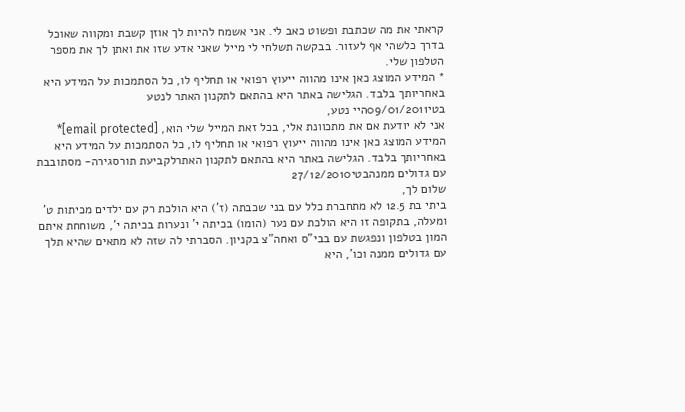קראתי את מה שכתבת ופשוט כאב לי. אני אשמח להיות לך אוזן קשבת ומקווה שאוכל בדרך כלשהי אף לעזור. בבקשה תשלחי לי מייל שאני אדע שזו את ואתן לך את מספר הטלפון שלי.
* המידע המוצג כאן אינו מהווה ייעוץ רפואי או תחליף לו, כל הסתמכות על המידע היא באחריותך בלבד. הגלישה באתר היא בהתאם לתקנון האתר לנטע
בטי09/01/2011היי נטע,
אני לא יודעת אם את מתכוונת אלי, בכל זאת המייל שלי הוא, [email protected]* המידע המוצג כאן אינו מהווה ייעוץ רפואי או תחליף לו, כל הסתמכות על המידע היא באחריותך בלבד. הגלישה באתר היא בהתאם לתקנון האתרלקביעת תורסגירה- מסתובבת עם גדולים ממנהבטי27/12/2010
שלום לך,
ביתי בת 12.5 לא מתחברת כלל עם בני שכבתה (ז') היא הולכת רק עם ילדים מכיתות ט' ומעלה, בתקופה זו היא הולכת עם נער (הומו) בכיתה י' ונערות בכיתה י', משוחחת איתם המון בטלפון ונפגשת עם בבי"ס ואחה"צ בקניון. הסברתי לה שזה לא מתאים שהיא תלך עם גדולים ממנה וכו', היא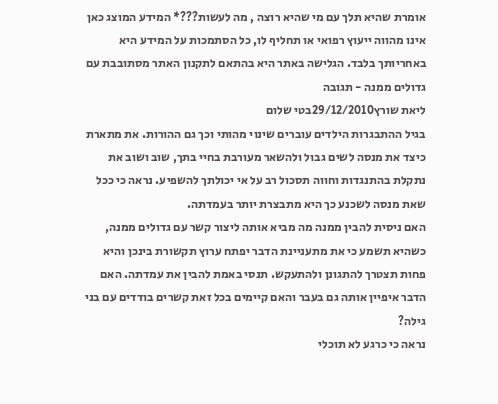אומרת שהיא תלך עם מי שהיא רוצה , מה לעשות???* המידע המוצג כאן אינו מהווה ייעוץ רפואי או תחליף לו, כל הסתמכות על המידע היא באחריותך בלבד. הגלישה באתר היא בהתאם לתקנון האתר מסתובבת עם גדולים ממנה - תגובה
ליאת שורץ29/12/2010בטי שלום
בגיל ההתבגרות הילדים עוברים שינוי מהותי וכך גם ההורות. את מתארת כיצד את מנסה לשים גבול ולהשאר מעורבת בחיי בתך, שוב ושוב את נתקלת בהתנגדות וחווה תסכול רב על אי יכולתך להשפיע. נראה כי ככל שאת מנסה לשכנע כך היא מתבצרת יותר בעמדתה.
האם ניסית להבין ממנה מה מביא אותה ליצור קשר עם גדולים ממנה, כשהיא תשמע כי את מתעניינת הדבר יפתח ערוץ תקשורת בינכן והיא פחות תצטרך להתגונן ולהתעקש. תנסי באמת להבין את עמדתה. האם הדבר איפיין אותה גם בעבר והאם קיימים בכל זאת קשרים בודדים עם בני גילה?
נראה כי כרגע לא תוכלי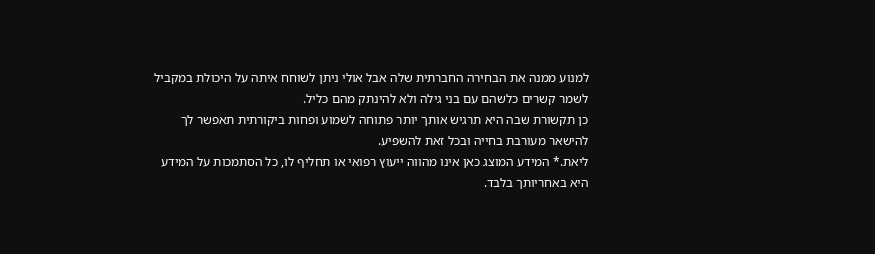למנוע ממנה את הבחירה החברתית שלה אבל אולי ניתן לשוחח איתה על היכולת במקביל לשמר קשרים כלשהם עם בני גילה ולא להינתק מהם כליל.
כן תקשורת שבה היא תרגיש אותך יותר פתוחה לשמוע ופחות ביקורתית תאפשר לך להישאר מעורבת בחייה ובכל זאת להשפיע.
ליאת.* המידע המוצג כאן אינו מהווה ייעוץ רפואי או תחליף לו, כל הסתמכות על המידע היא באחריותך בלבד.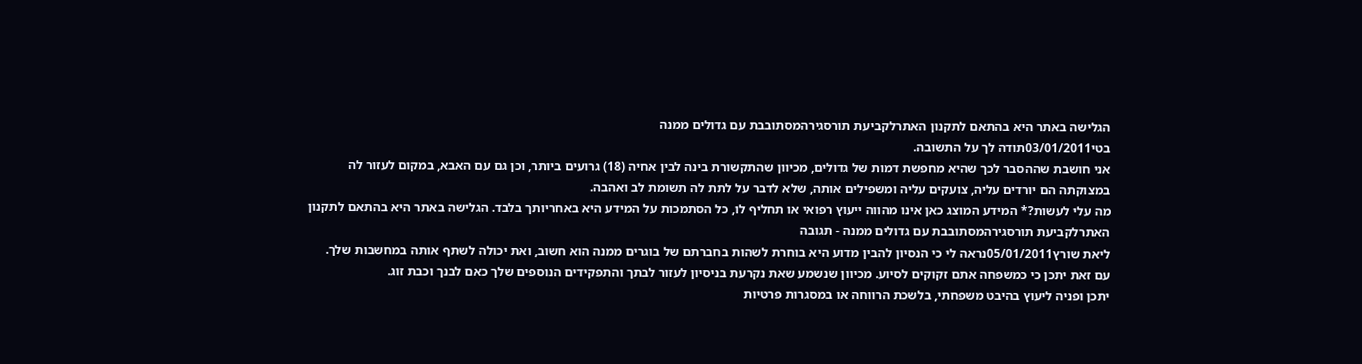הגלישה באתר היא בהתאם לתקנון האתרלקביעת תורסגירהמסתובבת עם גדולים ממנה
בטי03/01/2011תודה לך על התשובה.
אני חושבת שההסבר לכך שהיא מחפשת דמות של גדולים, מכיוון שהתקשורת בינה לבין אחיה (18) גרועים ביותר, וכן גם עם האבא, במקום לעזור לה במצוקתה הם יורדים עליה, צועקים עליה ומשפילים אותה, שלא לדבר על לתת לה תשומת לב ואהבה.
מה עלי לעשות?* המידע המוצג כאן אינו מהווה ייעוץ רפואי או תחליף לו, כל הסתמכות על המידע היא באחריותך בלבד. הגלישה באתר היא בהתאם לתקנון האתרלקביעת תורסגירהמסתובבת עם גדולים ממנה - תגובה
ליאת שורץ05/01/2011נראה לי כי הנסיון להבין מדוע היא בוחרת לשהות בחברתם של בוגרים ממנה הוא חשוב, ואת יכולה לשתף אותה במחשבות שלך.
עם זאת יתכן כי כמשפחה אתם זקוקים לסיוע. מכיוון שנשמע שאת נקרעת בניסיון לעזור לבתך והתפקידים הנוספים שלך כאם לבנך וכבת זוג.
יתכן ופניה ליעוץ בהיבט משפחתי, בלשכת הרווחה או במסגרות פרטיות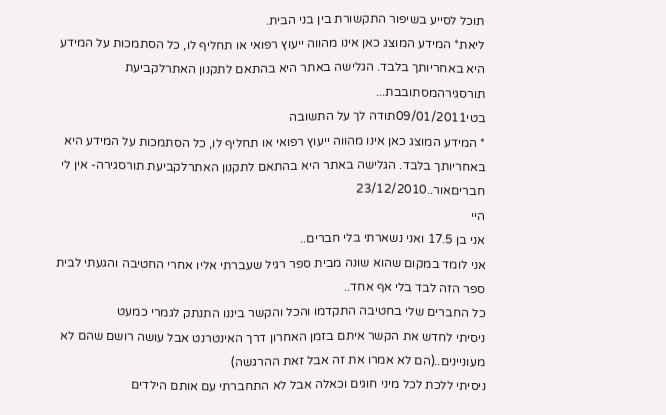תוכל לסייע בשיפור התקשורת בין בני הבית.
ליאת* המידע המוצג כאן אינו מהווה ייעוץ רפואי או תחליף לו, כל הסתמכות על המידע היא באחריותך בלבד. הגלישה באתר היא בהתאם לתקנון האתרלקביעת תורסגירהמסתובבת...
בטי09/01/2011תודה לך על התשובה
* המידע המוצג כאן אינו מהווה ייעוץ רפואי או תחליף לו, כל הסתמכות על המידע היא באחריותך בלבד. הגלישה באתר היא בהתאם לתקנון האתרלקביעת תורסגירה- אין לי חבריםאור..23/12/2010
היי
אני בן 17.5 ואני נשארתי בלי חברים..
אני לומד במקום שהוא שונה מבית ספר רגיל שעברתי אליו אחרי החטיבה והגעתי לבית ספר הזה לבד בלי אף אחד..
כל החברים שלי בחטיבה התקדמו והכל והקשר ביננו התנתק לגמרי כמעט
ניסיתי לחדש את הקשר איתם בזמן האחרון דרך האינטרנט אבל עושה רושם שהם לא מעוניינים..(הם לא אמרו את זה אבל זאת ההרגשה)
ניסיתי ללכת לכל מיני חוגים וכאלה אבל לא התחברתי עם אותם הילדים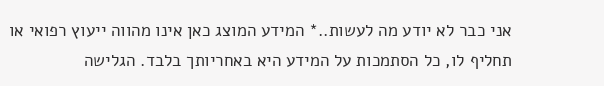אני כבר לא יודע מה לעשות..* המידע המוצג כאן אינו מהווה ייעוץ רפואי או תחליף לו, כל הסתמכות על המידע היא באחריותך בלבד. הגלישה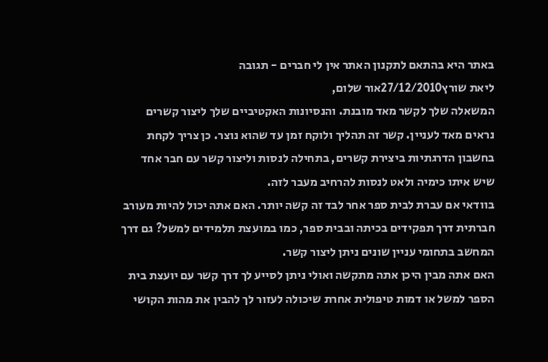באתר היא בהתאם לתקנון האתר אין לי חברים - תגובה
ליאת שורץ27/12/2010אור שלום,
המשאלה שלך לקשר מאד מובנת. והנסיונות האקטיביים שלך ליצור קשרים נראים מאד לעניין. קשר זה תהליך ולוקח זמן עד שהוא נוצר. כן צריך לקחת בחשבון הדרגתיות ביצירת קשרים, בתחילה לנסות וליצור קשר עם חבר אחד שיש איתו כימיה ולאט לנסות להרחיב מעבר לזה.
בוודאי אם עברת לבית ספר אחר לבד זה קשה יותר. האם אתה יכול להיות מעורב חברתית דרך תפקידים בכיתה ובבית ספר, כמו במועצת תלמידים למשל? גם דרך המחשב בתחומי עניין שונים ניתן ליצור קשר.
האם אתה מבין היכן אתה מתקשה ואולי ניתן לסייע לך דרך קשר עם יועצת בית הספר למשל או דמות טיפולית אחרת שיכולה לעזור לך להבין את מהות הקושי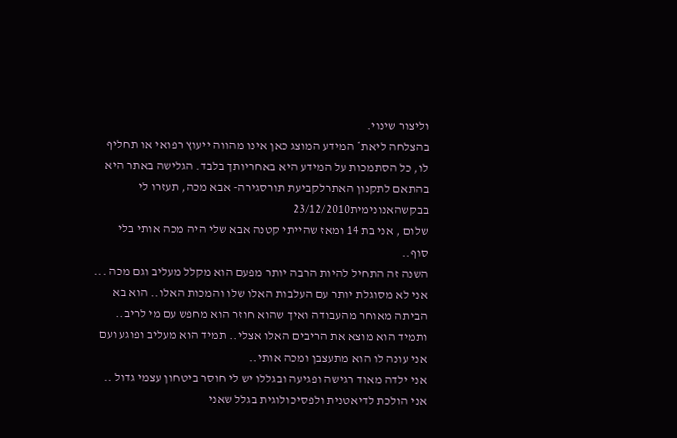וליצור שינוי.
בהצלחה ליאת* המידע המוצג כאן אינו מהווה ייעוץ רפואי או תחליף לו, כל הסתמכות על המידע היא באחריותך בלבד. הגלישה באתר היא בהתאם לתקנון האתרלקביעת תורסגירה- אבא מכה, תעזרו לי בבקשהאנונימית23/12/2010
שלום , אני בת 14 ומאז שהייתי קטנה אבא שלי היה מכה אותי בלי סוף..
השנה זה התחיל להיות הרבה יותר מפעם הוא מקלל מעליב וגם מכה ... אני לא מסוגלת יותר עם העלבות האלו שלו והמכות האלו.. הוא בא הביתה מאוחר מהעבודה ואיך שהוא חוזר הוא מחפש עם מי לריב.. ותמיד הוא מוצא את הריבים האלו אצלי.. תמיד הוא מעליב ופוגע ועם אני עונה לו הוא מתעצבן ומכה אותי..
אני ילדה מאוד רגישה ופגיעה ובגללו יש לי חוסר ביטחון עצמי גדול ..
אני הולכת לדיאטנית ולפסיכולוגית בגלל שאני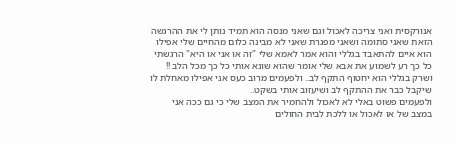אנורקסית ואני צריכה לאכול וגם שאני מנסה הוא תמיד נותן לי את ההרגשה הזאת שאני סתומה ושאני מפגרת שאני לא מבינה כלום מהחיים שלי אפילו הוא איים להתאבד בגללי והוא אמר לאמא שלי "זה או אני או היא" הרגשתי כל כך רע לשמוע את אבא שלי אומר שהוא שונא אותי כל כך מכל הלב !! ושרק בגללי הוא יחטוף התקף לב.. ולפעמים מרוב כעס אני אפילו מאחלת לו שיקבל כבר את ההתקף לב ושיעזוב אותי בשקט..
ולפעמים פשוט באלי לא לאכול ולהחמיר את המצב שלי כי גם ככה אני במצב של או לאכול או ללכת לבית החולים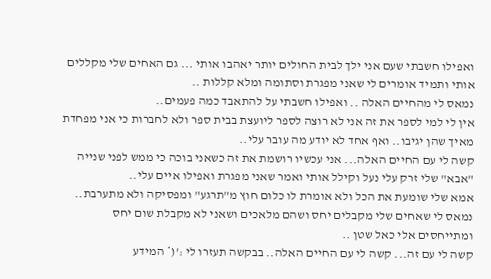ואפילו חשבתי שעם אני ילך לבית החולים יותר יאהבו אותי ... גם האחים שלי מקללים אותי ותמיד אומרים לי שאני מפגרת וסתומה ומלא קללות ..
נמאס לי מהחיים האלה .. ואפילו חשבתי על להתאבד כמה פעמים..
אין לי למי לספר את זה אני לא רוצה לספר ליועצת בבית ספר ולא לחברות כי אני מפחדת מאיך שהן יגיבו.. ואף אחד לא יודע מה עובר עלי..
קשה לי עם החיים האלה... אני עכשיו רושמת את זה כשאני בוכה כי ממש לפני שנייה "אבא" שלי זרק עלי נעל וקילל אותי ואמר שאני מפגרת ואפילו איים עלי..
אמא שלי שומעת את הכל ולא אומרת לו כלום חוץ מ"תרגע" ומפסיקה ולא מתערבת..
נמאס לי שאחים שלי מקבלים יחס ושהם מלאכים ושאני לא מקבלת שום יחס ומתייחסים אלי כאל שטן ..
קשה לי עם זה... קשה לי עם החיים האלה.. בבקשה תעזרו לי :'(* המידע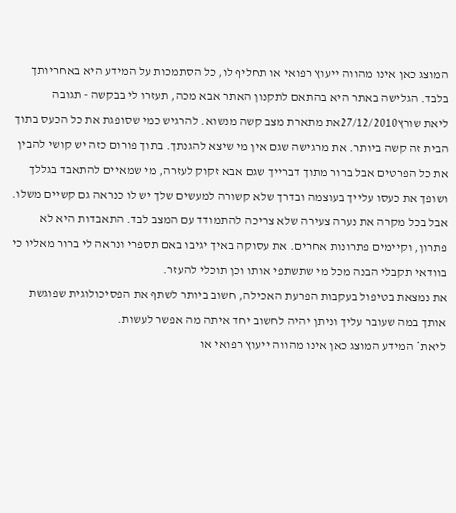המוצג כאן אינו מהווה ייעוץ רפואי או תחליף לו, כל הסתמכות על המידע היא באחריותך בלבד. הגלישה באתר היא בהתאם לתקנון האתר אבא מכה, תעזרו לי בבקשה - תגובה
ליאת שורץ27/12/2010את מתארת מצב קשה מנשוא. להרגיש כמי שסופגת את כל הכעס בתוך הבית זה קשה ביותר. את מרגישה שגם אין מי שיצא להגנתך. בתוך פורום כזה יש קושי להבין את כל הפרטים אבל ברור מתוך דברייך שגם אבא זקוק לעזרה, מי שמאיים להתאבד בגללך ושופך את כעסו עלייך בעוצמה ובדרך שלא קשורה למעשים שלך יש לו כנראה גם קשיים משלו.
אבל בכל מקרה את נערה צעירה שלא צריכה להתמודד עם המצב לבד. התאבדות היא לא פתרון, וקיימים פתרונות אחרים. את עסוקה באיך יגיבו באם תספרי ונראה לי ברור מאליו כי בוודאי תקבלי הבנה מכל מי שתשתפי אותו וכן תוכלי להעזר.
את נמצאת בטיפול בעקבות הפרעת האכילה, חשוב ביותר לשתף את הפסיכולוגית שפוגשת אותך במה שעובר עליך וניתן יהיה לחשוב יחד איתה מה אפשר לעשות.
ליאת* המידע המוצג כאן אינו מהווה ייעוץ רפואי או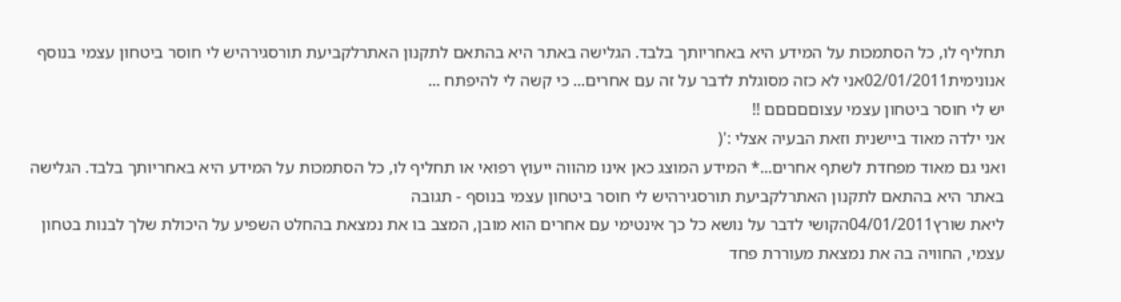תחליף לו, כל הסתמכות על המידע היא באחריותך בלבד. הגלישה באתר היא בהתאם לתקנון האתרלקביעת תורסגירהיש לי חוסר ביטחון עצמי בנוסף
אנונימית02/01/2011אני לא כזה מסוגלת לדבר על זה עם אחרים... כי קשה לי להיפתח ...
יש לי חוסר ביטחון עצמי עצוםםםםם !!
אני ילדה מאוד ביישנית וזאת הבעיה אצלי :'(
ואני גם מאוד מפחדת לשתף אחרים...* המידע המוצג כאן אינו מהווה ייעוץ רפואי או תחליף לו, כל הסתמכות על המידע היא באחריותך בלבד. הגלישה באתר היא בהתאם לתקנון האתרלקביעת תורסגירהיש לי חוסר ביטחון עצמי בנוסף - תגובה
ליאת שורץ04/01/2011הקושי לדבר על נושא כל כך אינטימי עם אחרים הוא מובן, המצב בו את נמצאת בהחלט השפיע על היכולת שלך לבנות בטחון עצמי, החוויה בה את נמצאת מעוררת פחד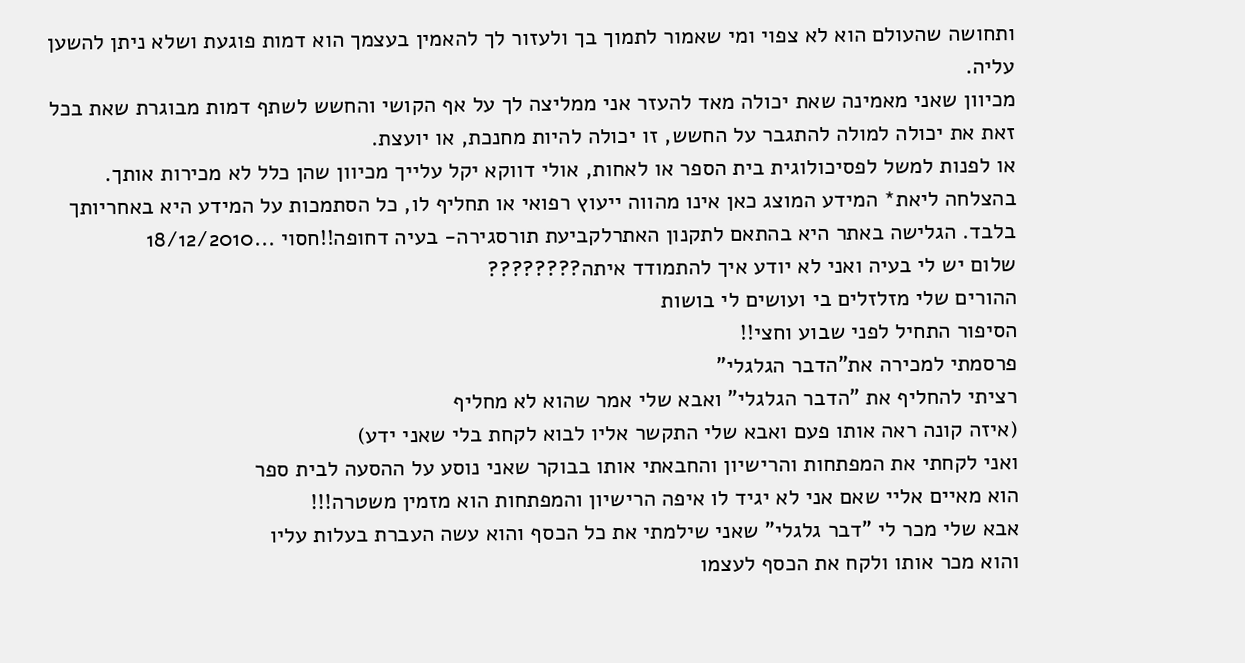ותחושה שהעולם הוא לא צפוי ומי שאמור לתמוך בך ולעזור לך להאמין בעצמך הוא דמות פוגעת ושלא ניתן להשען עליה.
מכיוון שאני מאמינה שאת יכולה מאד להעזר אני ממליצה לך על אף הקושי והחשש לשתף דמות מבוגרת שאת בכל זאת את יכולה למולה להתגבר על החשש, זו יכולה להיות מחנכת, או יועצת.
או לפנות למשל לפסיכולוגית בית הספר או לאחות, אולי דווקא יקל עלייך מכיוון שהן כלל לא מכירות אותך.
בהצלחה ליאת* המידע המוצג כאן אינו מהווה ייעוץ רפואי או תחליף לו, כל הסתמכות על המידע היא באחריותך בלבד. הגלישה באתר היא בהתאם לתקנון האתרלקביעת תורסגירה- בעיה דחופה!!חסוי ...18/12/2010
שלום יש לי בעיה ואני לא יודע איך להתמודד איתה????????
ההורים שלי מזלזלים בי ועושים לי בושות
הסיפור התחיל לפני שבוע וחצי!!
פרסמתי למכירה את"הדבר הגלגלי"
רציתי להחליף את "הדבר הגלגלי" ואבא שלי אמר שהוא לא מחליף
(איזה קונה ראה אותו פעם ואבא שלי התקשר אליו לבוא לקחת בלי שאני ידע)
ואני לקחתי את המפתחות והרישיון והחבאתי אותו בבוקר שאני נוסע על ההסעה לבית ספר
הוא מאיים אליי שאם אני לא יגיד לו איפה הרישיון והמפתחות הוא מזמין משטרה!!!
אבא שלי מכר לי "דבר גלגלי" שאני שילמתי את כל הכסף והוא עשה העברת בעלות עליו
והוא מכר אותו ולקח את הכסף לעצמו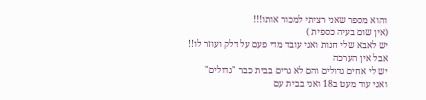והוא מספר שאני רציתי למכור אותו!!!
(אין שום בעיה כספית )
יש לאבא שלי חנות ואני עובד מדי פעם על דלק ועוזר לו!!
אבל אין הערכה
יש לי אחים גדולים והם לא גרים בבית כבר "גדולים"
ואני עוד מעט ב18 ואני בבית עם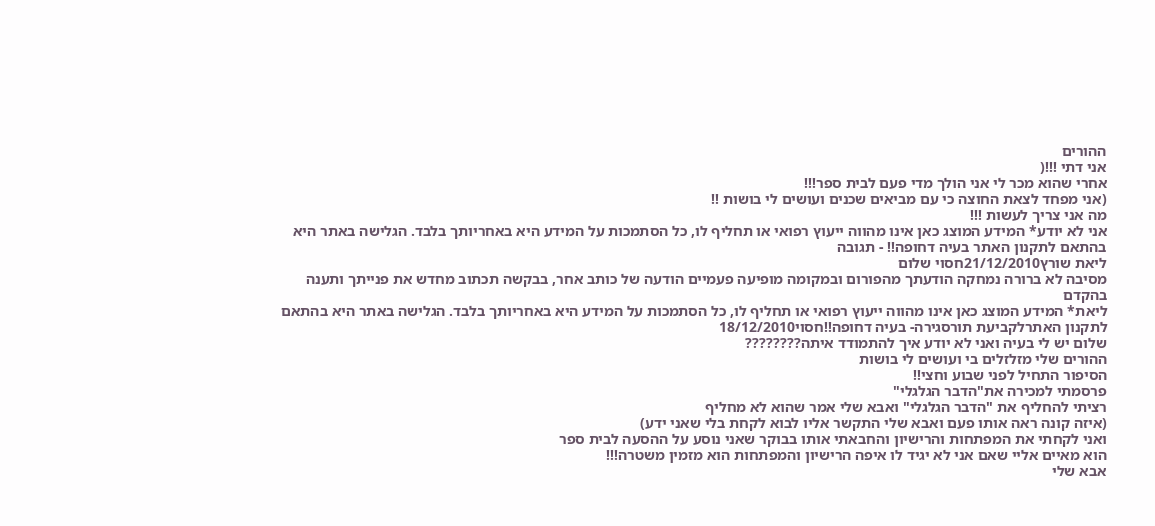ההורים
אני דתי !!!(
אחרי שהוא מכר לי אני הולך מדי פעם לבית ספר!!!
(אני מפחד לצאת החוצה כי עם מביאים שכנים ועושים לי בושות !!
מה אני צריך לעשות !!!
אני לא יודע* המידע המוצג כאן אינו מהווה ייעוץ רפואי או תחליף לו, כל הסתמכות על המידע היא באחריותך בלבד. הגלישה באתר היא בהתאם לתקנון האתר בעיה דחופה!! - תגובה
ליאת שורץ21/12/2010חסוי שלום
מסיבה לא ברורה נמחקה הודעתך מהפורום ובמקומה מופיעה פעמיים הודעה של כותב אחר, בבקשה תכתוב מחדש את פנייתך ותענה בהקדם
ליאת* המידע המוצג כאן אינו מהווה ייעוץ רפואי או תחליף לו, כל הסתמכות על המידע היא באחריותך בלבד. הגלישה באתר היא בהתאם לתקנון האתרלקביעת תורסגירה- בעיה דחופה!!חסוי18/12/2010
שלום יש לי בעיה ואני לא יודע איך להתמודד איתה????????
ההורים שלי מזלזלים בי ועושים לי בושות
הסיפור התחיל לפני שבוע וחצי!!
פרסמתי למכירה את"הדבר הגלגלי"
רציתי להחליף את "הדבר הגלגלי" ואבא שלי אמר שהוא לא מחליף
(איזה קונה ראה אותו פעם ואבא שלי התקשר אליו לבוא לקחת בלי שאני ידע)
ואני לקחתי את המפתחות והרישיון והחבאתי אותו בבוקר שאני נוסע על ההסעה לבית ספר
הוא מאיים אליי שאם אני לא יגיד לו איפה הרישיון והמפתחות הוא מזמין משטרה!!!
אבא שלי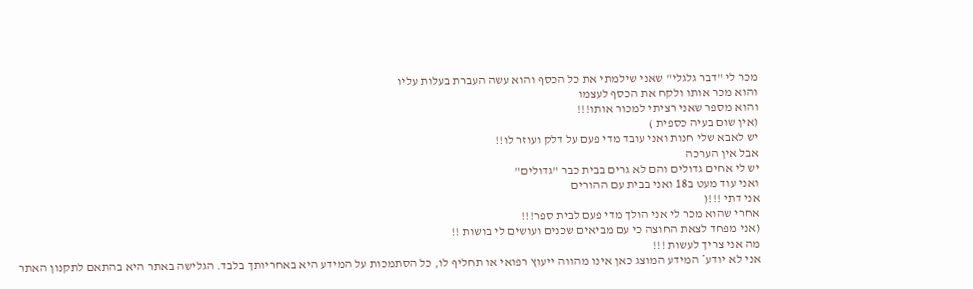מכר לי "דבר גלגלי" שאני שילמתי את כל הכסף והוא עשה העברת בעלות עליו
והוא מכר אותו ולקח את הכסף לעצמו
והוא מספר שאני רציתי למכור אותו!!!
(אין שום בעיה כספית )
יש לאבא שלי חנות ואני עובד מדי פעם על דלק ועוזר לו!!
אבל אין הערכה
יש לי אחים גדולים והם לא גרים בבית כבר "גדולים"
ואני עוד מעט ב18 ואני בבית עם ההורים
אני דתי !!!(
אחרי שהוא מכר לי אני הולך מדי פעם לבית ספר!!!
(אני מפחד לצאת החוצה כי עם מביאים שכנים ועושים לי בושות !!
מה אני צריך לעשות !!!
אני לא יודע* המידע המוצג כאן אינו מהווה ייעוץ רפואי או תחליף לו, כל הסתמכות על המידע היא באחריותך בלבד. הגלישה באתר היא בהתאם לתקנון האתר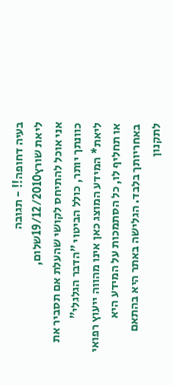בעיה דחופה!! - תגובה
ליאת שורץ19/12/2010שלום,
אני אוכל להתיחס לקושי שהעלת אם תסביר את כוונתך יותר, כולל הביטוי "הדבר הגלגלי"
ליאת* המידע המוצג כאן אינו מהווה ייעוץ רפואי או תחליף לו, כל הסתמכות על המידע היא באחריותך בלבד. הגלישה באתר היא בהתאם לתקנון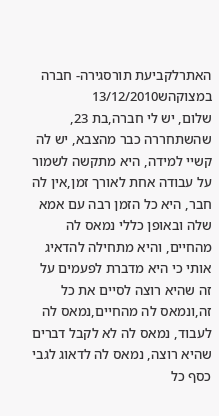האתרלקביעת תורסגירה- חברה במצוקהש13/12/2010
שלום, יש לי חברה,בת 23, שהשתחררה כבר מהצבא, יש לה קשיי למידה, היא מתקשה לשמור על עבודה אחת לאורך זמן,אין לה חבר, היא כל הזמן רבה עם אמא שלה ובאופן כללי נמאס לה מהחיים, והיא מתחילה להדאיג אותי כי היא מדברת לפעמים על זה שהיא רוצה לסיים את כל זה,ונמאס לה מהחיים,נמאס לה לעבוד, נמאס לה לא לקבל דברים שהיא רוצה, נמאס לה לדאוג לגבי כסף כל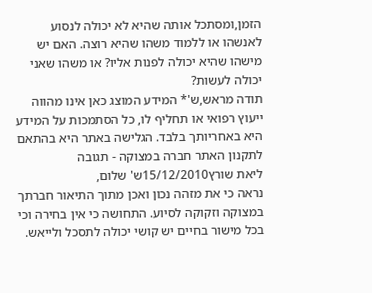הזמן,ומסתכל אותה שהיא לא יכולה לנסוע לאנשהו או ללמוד משהו שהיא רוצה. האם יש מישהו שהיא יכולה לפנות אליו? או משהו שאני יכולה לעשות?
תודה מראש,ש'* המידע המוצג כאן אינו מהווה ייעוץ רפואי או תחליף לו, כל הסתמכות על המידע היא באחריותך בלבד. הגלישה באתר היא בהתאם לתקנון האתר חברה במצוקה - תגובה
ליאת שורץ15/12/2010ש' שלום,
נראה כי את מזהה נכון ואכן מתוך התיאור חברתך במצוקה וזקוקה לסיוע. התחושה כי אין בחירה וכי בכל מישור בחיים יש קושי יכולה לתסכל ולייאש.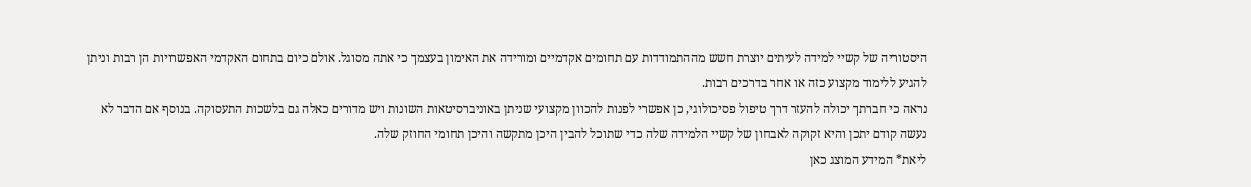היסטוריה של קשיי למידה לעיתים יוצרת חשש מההתמודדות עם תחומים אקדמיים ומורידה את האימון בעצמך כי אתה מסוגל. אולם כיום בתחום האקדמי האפשרויות הן רבות וניתן להגיע ללימוד מקצוע כזה או אחר בדרכים רבות.
נראה כי חברתך יכולה להעזר דרך טיפול פסיכולוגי, כן אפשרי לפנות להכוון מקצועי שניתן באוניברסיטאות השונות ויש מדורים כאלה גם בלשכות התעסוקה. בנוסף אם הדבר לא נעשה קודם יתכן והיא זקוקה לאבחון של קשיי הלמידה שלה כדי שתוכל להבין היכן מתקשה והיכן תחומי החוזק שלה.
ליאת* המידע המוצג כאן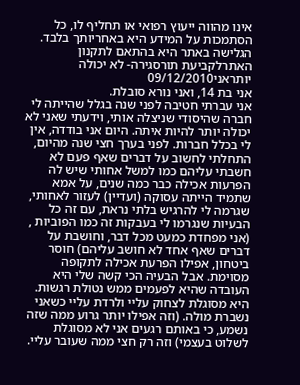אינו מהווה ייעוץ רפואי או תחליף לו, כל הסתמכות על המידע היא באחריותך בלבד. הגלישה באתר היא בהתאם לתקנון האתרלקביעת תורסגירה- לא יכולה יותראני09/12/2010
אני בת 14, ואני נורא סובלת.
אני עברתי חטיבה לפני שנה בגלל שהייתה לי חברה שהיסודי שניצלה אותי, וידעתי שאני לא יכולה יותר להיות איתה. היום אני בודדה, אין לי בכלל חברות. לפני בערך חצי שנה מהיום, התחלתי לחשוב על דברים שאף פעם לא חשבתי עליהם כמו למשל אחותי שיש לה הפרעות אכילה כבר כמה שנים, על אמא שתמיד הייתה עסוקה (ועדיין) לעזור לאחותי, שגרמה לי להרגיש בלתי נראת, עם זה כל הבעיות שנגרמו לי בעבקות זה כמו הפוביות , (אני מפחדת כמעט מכל דבר, וחושבת על דברים שאף אחד לא חושב עליהם) חוסר ביטחון, אפילו הפרעת אכילה לתקופה מסוימת. אבל הבעיה הכי קשה שלי היא העובדה שהיא לפעמים ממש נטולת רגשות. היא מסוגלת לצחוק עליי ולרדת עליי כשאני נשברת מולה. (וזה אפילו יותר גרוע ממה שזה נשמע, כי באותם רגעים אני לא מסוגלת לשלוט בעצמי) וזה רק חצי ממה שעובר עליי.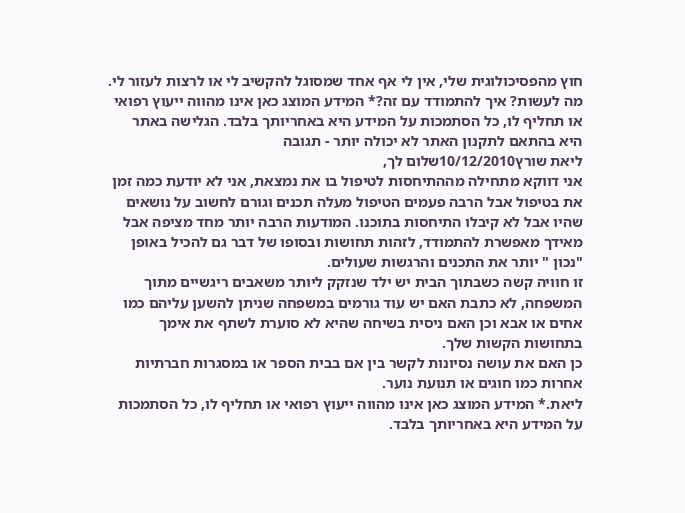חוץ מהפסיכולוגית שלי, אין לי אף אחד שמסוגל להקשיב לי או לרצות לעזור לי. מה לעשות? איך להתמודד עם זה?* המידע המוצג כאן אינו מהווה ייעוץ רפואי או תחליף לו, כל הסתמכות על המידע היא באחריותך בלבד. הגלישה באתר היא בהתאם לתקנון האתר לא יכולה יותר - תגובה
ליאת שורץ10/12/2010שלום לך,
אני דווקא מתחילה מההתיחסות לטיפול בו את נמצאת, אני לא יודעת כמה זמן את בטיפול אבל הרבה פעמים הטיפול מעלה תכנים וגורם לחשוב על נושאים שהיו אבל לא קיבלו התיחסות בתוכנו. המודעות הרבה יותר מחד מציפה אבל מאידך מאפשרת להתמודד, לזהות תחושות ובסופו של דבר גם להכיל באופן "נכון " יותר את התכנים והרגשות שעולים.
זו חוויה קשה כשבתוך הבית יש ילד שנזקק ליותר משאבים ריגשיים מתוך המשפחה, לא כתבת האם יש עוד גורמים במשפחה שניתן להשען עליהם כמו אחים או אבא וכן האם ניסית בשיחה שהיא לא סוערת לשתף את אימך בתחושות הקשות שלך.
כן האם את עושה נסיונות לקשר בין אם בבית הספר או במסגרות חברתיות אחרות כמו חוגים או תנועת נוער.
ליאת.* המידע המוצג כאן אינו מהווה ייעוץ רפואי או תחליף לו, כל הסתמכות על המידע היא באחריותך בלבד.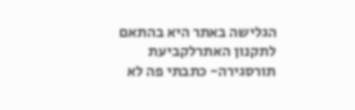הגלישה באתר היא בהתאם לתקנון האתרלקביעת תורסגירה- כתבתי פה לא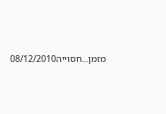מזמן...חסוייה08/12/2010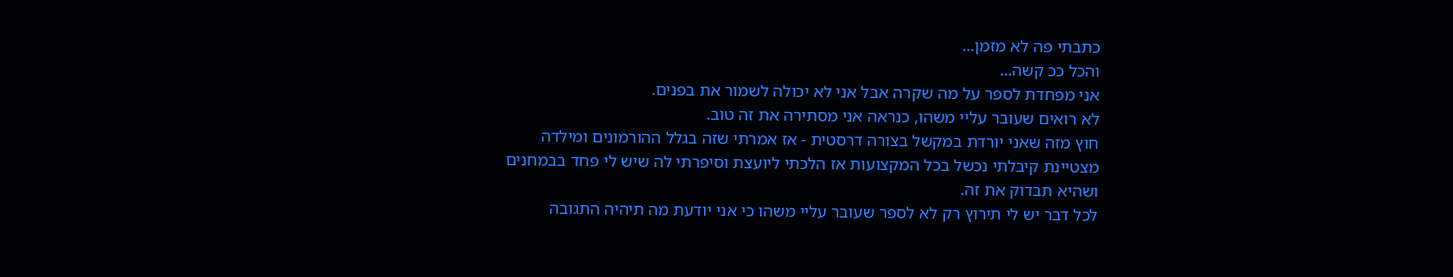כתבתי פה לא מזמן...
והכל ככ קשה...
אני מפחדת לספר על מה שקרה אבל אני לא יכולה לשמור את בפנים.
לא רואים שעובר עליי משהו, כנראה אני מסתירה את זה טוב.
חוץ מזה שאני יורדת במקשל בצורה דרסטית - אז אמרתי שזה בגלל ההורמונים ומילדה מצטיינת קיבלתי נכשל בכל המקצועות אז הלכתי ליועצת וסיפרתי לה שיש לי פחד בבמחנים ושהיא תבדוק את זה.
לכל דבר יש לי תירוץ רק לא לספר שעובר עליי משהו כי אני יודעת מה תיהיה התגובה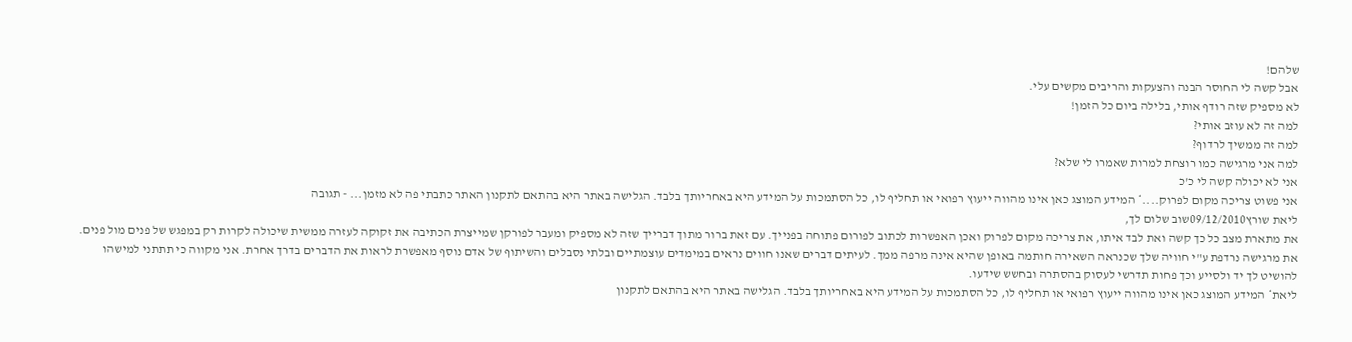שלהם!
אבל קשה לי החוסר הבנה והצעקות והריבים מקשים עלי.
לא מספיק שזה רודף אותי, בלילה ביום כל הזמן!
למה זה לא עוזב אותי?
למה זה ממשיך לרדוף?
למה אני מרגישה כמו רוצחת למרות שאמרו לי שלא?
אני לא יכולה קשה לי כ'כ
אני פשוט צריכה מקום לפרוק....* המידע המוצג כאן אינו מהווה ייעוץ רפואי או תחליף לו, כל הסתמכות על המידע היא באחריותך בלבד. הגלישה באתר היא בהתאם לתקנון האתר כתבתי פה לא מזמן... - תגובה
ליאת שורץ09/12/2010שוב שלום לך,
את מתארת מצב כל כך קשה ואת לבד איתו, את צריכה מקום לפרוק ואכן האפשרות לכתוב לפורום פתוחה בפנייך. עם זאת ברור מתוך דברייך שזה לא מספיק ומעבר לפורקן שמייצרת הכתיבה את זקוקה לעזרה ממשית שיכולה לקרות רק במפגש של פנים מול פנים.
את מרגישה נרדפת ע"י חוויה שלך שכנראה השאירה חותמה באופן שהיא אינה מרפה ממך. לעיתים דברים שאנו חווים נראים במימדים עוצמתיים ובלתי נסבלים והשיתוף של אדם נוסף מאפשרת לראות את הדברים בדרך אחרת. אני מקווה כי תתתני למישהו להושיט לך יד ולסייע וכך פחות תדרשי לעסוק בהסתרה ובחשש שידעו.
ליאת* המידע המוצג כאן אינו מהווה ייעוץ רפואי או תחליף לו, כל הסתמכות על המידע היא באחריותך בלבד. הגלישה באתר היא בהתאם לתקנון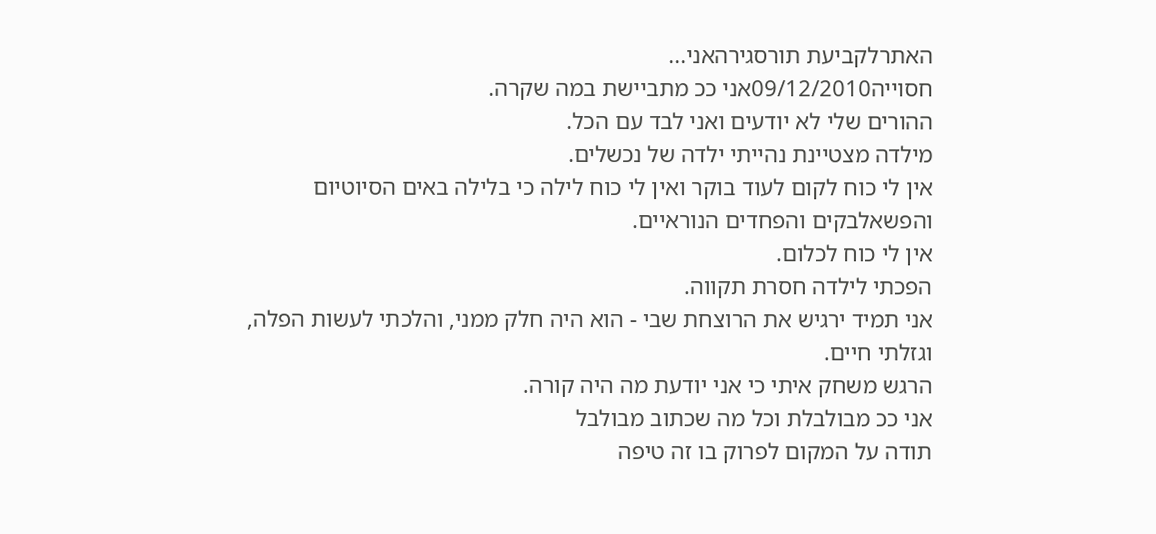האתרלקביעת תורסגירהאני...
חסוייה09/12/2010אני ככ מתביישת במה שקרה.
ההורים שלי לא יודעים ואני לבד עם הכל.
מילדה מצטיינת נהייתי ילדה של נכשלים.
אין לי כוח לקום לעוד בוקר ואין לי כוח לילה כי בלילה באים הסיוטיום והפשאלבקים והפחדים הנוראיים.
אין לי כוח לכלום.
הפכתי לילדה חסרת תקווה.
אני תמיד ירגיש את הרוצחת שבי - הוא היה חלק ממני, והלכתי לעשות הפלה, וגזלתי חיים.
הרגש משחק איתי כי אני יודעת מה היה קורה.
אני ככ מבולבלת וכל מה שכתוב מבולבל
תודה על המקום לפרוק בו זה טיפה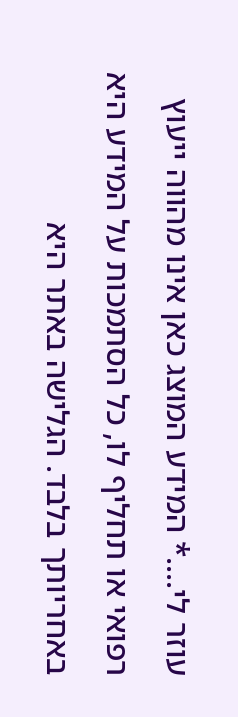עוזר לי....* המידע המוצג כאן אינו מהווה ייעוץ רפואי או תחליף לו, כל הסתמכות על המידע היא באחריותך בלבד. הגלישה באתר היא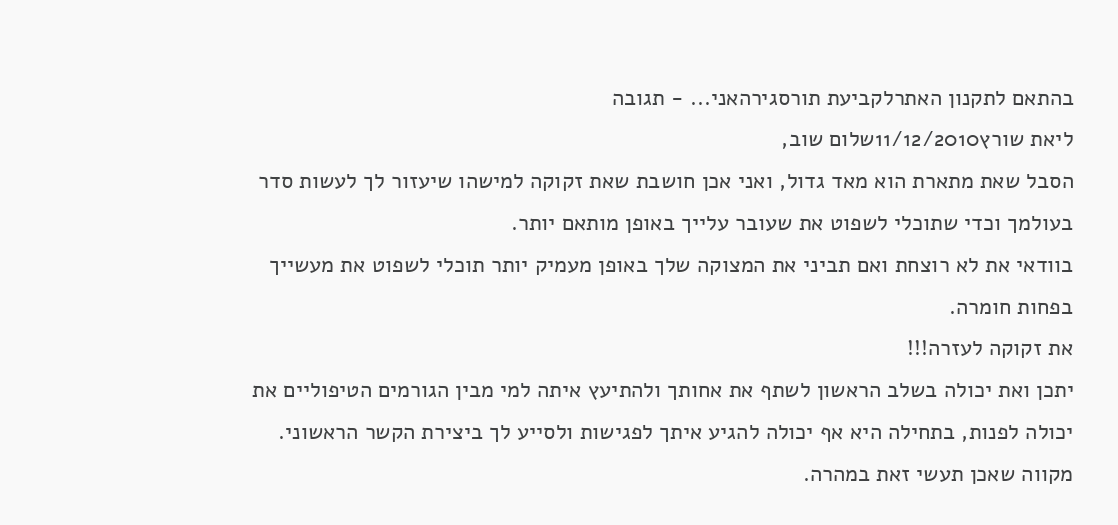בהתאם לתקנון האתרלקביעת תורסגירהאני... - תגובה
ליאת שורץ11/12/2010שלום שוב,
הסבל שאת מתארת הוא מאד גדול, ואני אכן חושבת שאת זקוקה למישהו שיעזור לך לעשות סדר בעולמך וכדי שתוכלי לשפוט את שעובר עלייך באופן מותאם יותר.
בוודאי את לא רוצחת ואם תביני את המצוקה שלך באופן מעמיק יותר תוכלי לשפוט את מעשייך בפחות חומרה.
את זקוקה לעזרה!!!
יתכן ואת יכולה בשלב הראשון לשתף את אחותך ולהתיעץ איתה למי מבין הגורמים הטיפוליים את יכולה לפנות, בתחילה היא אף יכולה להגיע איתך לפגישות ולסייע לך ביצירת הקשר הראשוני.
מקווה שאכן תעשי זאת במהרה.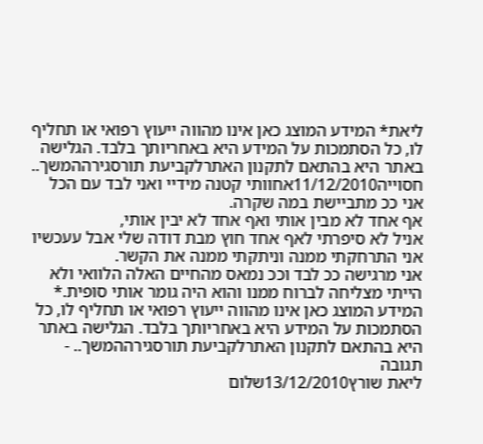ליאת* המידע המוצג כאן אינו מהווה ייעוץ רפואי או תחליף לו, כל הסתמכות על המידע היא באחריותך בלבד. הגלישה באתר היא בהתאם לתקנון האתרלקביעת תורסגירההמשך..
חסוייה11/12/2010אחוותי קטנה מידיי ואני לבד עם הכל
אני ככ מתביישת במה שקרה.
אף אחד לא מבין אותי ואף אחד לא יבין אותי,
אניל לא סיפרתי לאף אחד חוץ מבת דודה שלי אבל עעכשיו אני התרחקתי ממנה וניתקתי ממנה את הקשר.
אני מרגישה ככ לבד וככ נמאס מהחיים האלה הלוואי ולא הייתי מצליחה לברוח ממנו והוא היה גומר אותי סופית.* המידע המוצג כאן אינו מהווה ייעוץ רפואי או תחליף לו, כל הסתמכות על המידע היא באחריותך בלבד. הגלישה באתר היא בהתאם לתקנון האתרלקביעת תורסגירההמשך.. - תגובה
ליאת שורץ13/12/2010שלום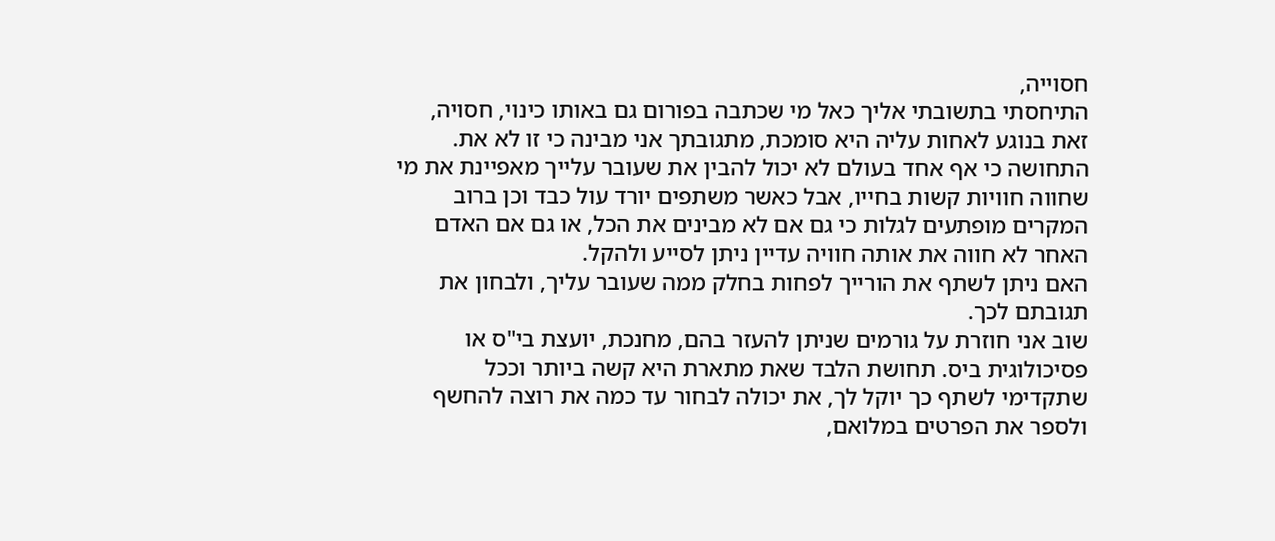חסוייה,
התיחסתי בתשובתי אליך כאל מי שכתבה בפורום גם באותו כינוי, חסויה, זאת בנוגע לאחות עליה היא סומכת, מתגובתך אני מבינה כי זו לא את.
התחושה כי אף אחד בעולם לא יכול להבין את שעובר עלייך מאפיינת את מי שחווה חוויות קשות בחייו, אבל כאשר משתפים יורד עול כבד וכן ברוב המקרים מופתעים לגלות כי גם אם לא מבינים את הכל, או גם אם האדם האחר לא חווה את אותה חוויה עדיין ניתן לסייע ולהקל.
האם ניתן לשתף את הורייך לפחות בחלק ממה שעובר עליך, ולבחון את תגובתם לכך.
שוב אני חוזרת על גורמים שניתן להעזר בהם, מחנכת, יועצת בי"ס או פסיכולוגית ביס. תחושת הלבד שאת מתארת היא קשה ביותר וככל שתקדימי לשתף כך יוקל לך, את יכולה לבחור עד כמה את רוצה להחשף ולספר את הפרטים במלואם,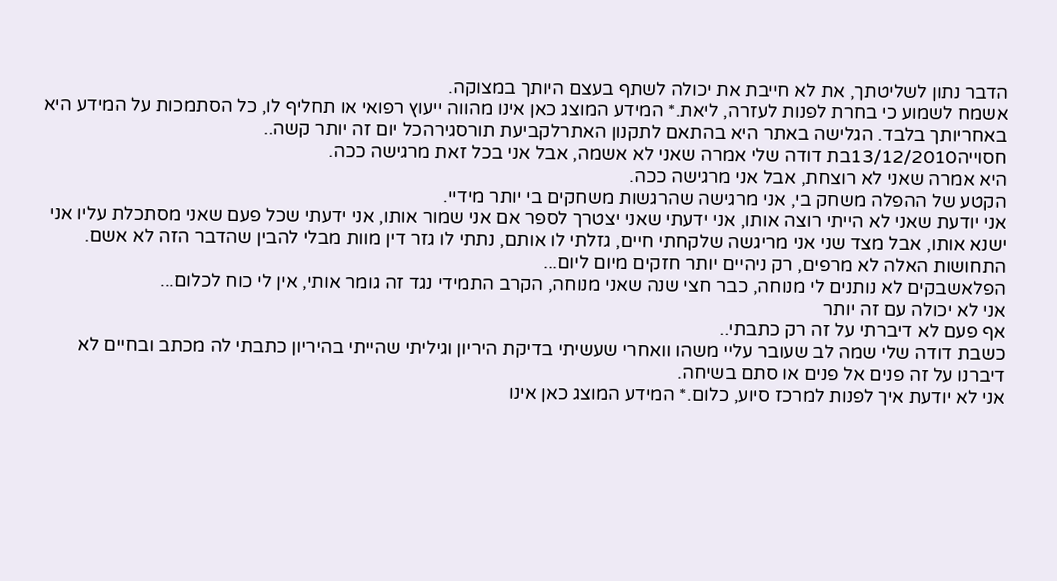הדבר נתון לשליטתך, את לא חייבת את יכולה לשתף בעצם היותך במצוקה.
אשמח לשמוע כי בחרת לפנות לעזרה, ליאת.* המידע המוצג כאן אינו מהווה ייעוץ רפואי או תחליף לו, כל הסתמכות על המידע היא באחריותך בלבד. הגלישה באתר היא בהתאם לתקנון האתרלקביעת תורסגירהכל יום זה יותר קשה..
חסוייה13/12/2010בת דודה שלי אמרה שאני לא אשמה, אבל אני בכל זאת מרגישה ככה.
היא אמרה שאני לא רוצחת, אבל אני מרגישה ככה.
הקטע של ההפלה משחק בי, אני מרגישה שהרגשות משחקים בי יותר מידיי.
אני יודעת שאני לא הייתי רוצה אותו, אני ידעתי שאני יצטרך לספר אם אני שמור אותו, אני ידעתי שכל פעם שאני מסתכלת עליו אני ישנא אותו, אבל מצד שני אני מריגשה שלקחתי חיים, גזלתי לו אותם, נתתי לו גזר דין מוות מבלי להבין שהדבר הזה לא אשם.
התחושות האלה לא מרפים, רק ניהיים יותר חזקים מיום ליום...
הפלאשבקים לא נותנים לי מנוחה, כבר חצי שנה שאני מנוחה, הקרב התמידי נגד זה גומר אותי, אין לי כוח לכלום...
אני לא יכולה עם זה יותר
אף פעם לא דיברתי על זה רק כתבתי..
כשבת דודה שלי שמה לב שעובר עליי משהו וואחרי שעשיתי בדיקת היריון וגיליתי שהייתי בהיריון כתבתי לה מכתב ובחיים לא דיברנו על זה פנים אל פנים או סתם בשיחה.
אני לא יודעת איך לפנות למרכז סיוע, כלום.* המידע המוצג כאן אינו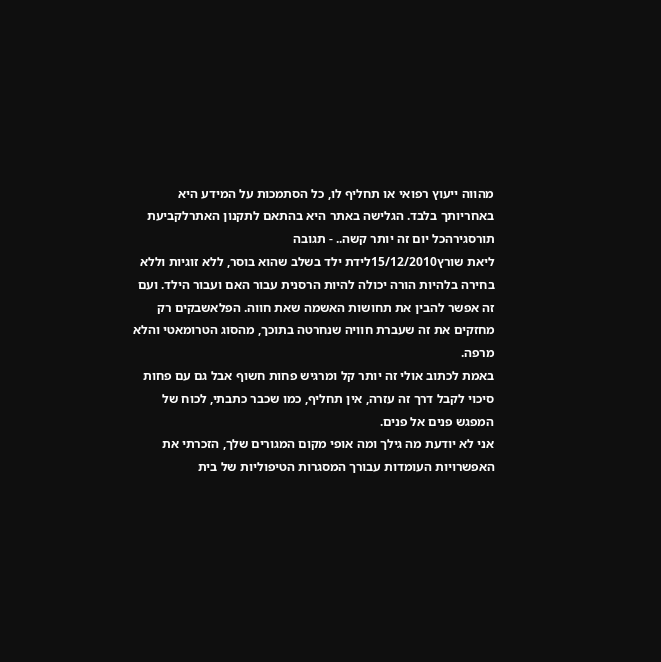מהווה ייעוץ רפואי או תחליף לו, כל הסתמכות על המידע היא באחריותך בלבד. הגלישה באתר היא בהתאם לתקנון האתרלקביעת תורסגירהכל יום זה יותר קשה.. - תגובה
ליאת שורץ15/12/2010לידת ילד בשלב שהוא בוסר, ללא זוגיות וללא בחירה בלהיות הורה יכולה להיות הרסנית עבור האם ועבור הילד. ועם זה אפשר להבין את תחושות האשמה שאת חווה. הפלאשבקים רק מחזקים את זה שעברת חוויה שנחרטה בתוכך, מהסוג הטרומאטי והלא מרפה.
באמת לכתוב אולי זה יותר קל ומרגיש פחות חשוף אבל גם עם פחות סיכוי לקבל דרך זה עזרה, אין תחליף, כמו שכבר כתבתי, לכוח של המפגש פנים אל פנים.
אני לא יודעת מה גילך ומה אופי מקום המגורים שלך, הזכרתי את האפשרויות העומדות עבורך המסגרות הטיפוליות של בית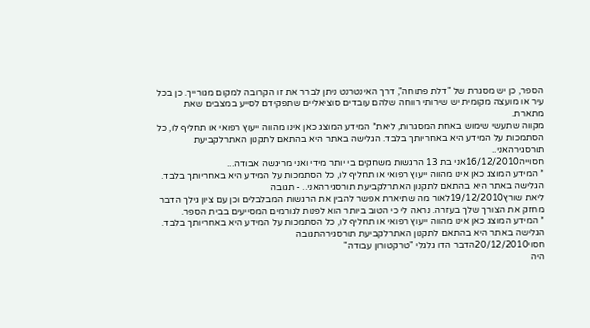הספר, כן יש מסגרת של "דלת פתוחה", דרך האינטרנט ניתן לברר את זו הקרובה למקום מגורייך. כן בכל עיר או מועצה מקומית יש שירותי רווחה שלהם עובדים סוציאליים שתפקידם לסייע במצבים שאת מתארת.
מקווה שתעשי שימוש באחת המסגרות, ליאת* המידע המוצג כאן אינו מהווה ייעוץ רפואי או תחליף לו, כל הסתמכות על המידע היא באחריותך בלבד. הגלישה באתר היא בהתאם לתקנון האתרלקביעת תורסגירהאני..
חסוייה16/12/2010אני בת 13 הרגשות משחקים בי יותר מידי ואני מריגשה אבודה...
* המידע המוצג כאן אינו מהווה ייעוץ רפואי או תחליף לו, כל הסתמכות על המידע היא באחריותך בלבד. הגלישה באתר היא בהתאם לתקנון האתרלקביעת תורסגירהאני.. - תגובה
ליאת שורץ19/12/2010לאור מה שתיארת אפשר להבין את הרגשות המבלבלים וכן עם ציון גילך הדבר מחזק את הצורך שלך בעזרה. נראה לי כי הטוב ביותר הוא לפנות לגורמים המסייעים בבית הספר.
* המידע המוצג כאן אינו מהווה ייעוץ רפואי או תחליף לו, כל הסתמכות על המידע היא באחריותך בלבד. הגלישה באתר היא בהתאם לתקנון האתרלקביעת תורסגירהתגובה
חסוי20/12/2010הדבר הדו גלגלי "טרקטורון עבודה"
היה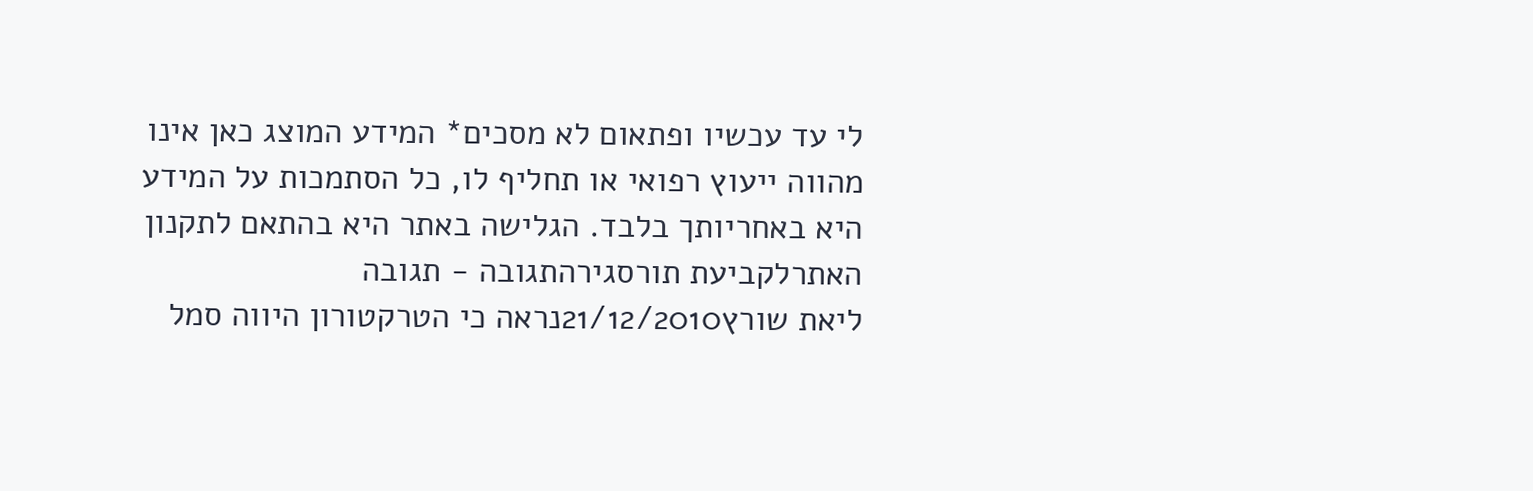לי עד עכשיו ופתאום לא מסכים* המידע המוצג כאן אינו מהווה ייעוץ רפואי או תחליף לו, כל הסתמכות על המידע היא באחריותך בלבד. הגלישה באתר היא בהתאם לתקנון האתרלקביעת תורסגירהתגובה - תגובה
ליאת שורץ21/12/2010נראה כי הטרקטורון היווה סמל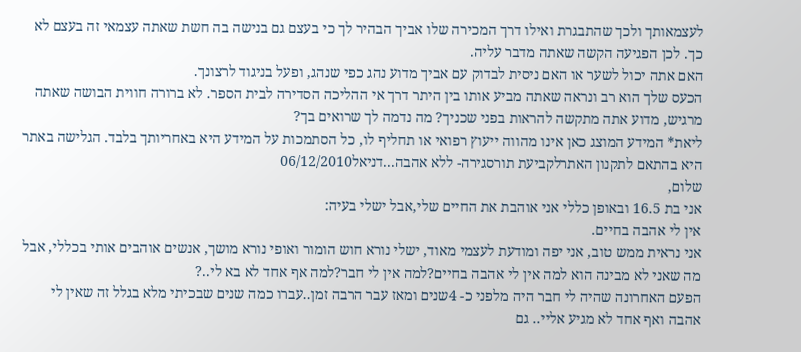לעצמאותך ולכך שהתבגרת ואילו דרך המכירה שלו אביך הבהיר לך כי בעצם גם בנישה בה חשת שאתה עצמאי זה בעצם לא כך. לכן הפגיעה הקשה שאתה מדבר עליה.
האם אתה יכול לשער או האם ניסית לבדוק עם אביך מדוע נהג כפי שנהג, ופעל בניגוד לרצונך.
הכעס שלך הוא רב ונראה שאתה מביע אותו בין היתר דרך אי ההליכה הסדירה לבית הספר. לא ברורה חווית הבושה שאתה מרגיש, מדוע אתה מתקשה להראות בפני שכניך? מה נדמה לך שרואים בך?
ליאת* המידע המוצג כאן אינו מהווה ייעוץ רפואי או תחליף לו, כל הסתמכות על המידע היא באחריותך בלבד. הגלישה באתר היא בהתאם לתקנון האתרלקביעת תורסגירה- ללא אהבה...דניאל06/12/2010
שלום,
אני בת 16.5 ובאופן כללי אני אוהבת את החיים שלי,אבל ישלי בעיה:
אין לי אהבה בחיים.
אני נראית ממש טוב, אני יפה ומודעת לעצמי מאוד, ישלי נורא חוש הומור ואופי נורא מושך, אנשים אוהבים אותי בכללי, אבל מה שאני לא מבינה הוא למה אין לי אהבה בחיים?למה אין לי חבר?למה אף אחד לא בא לי..?
הפעם האחרונה שהיה לי חבר היה מלפני כ- 4שנים ומאז עבר הרבה זמן..עברו כמה שנים שבכיתי מלא בגלל זה שאין לי אהבה ואף אחד לא מגיע אליי.. גם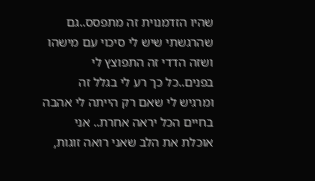שהיו הזדמנוית זה מתפסס..גם שהרגשתי שיש לי סיכוי עם מישהו ושזה הדדי זה התפוצץ לי בפנים..כל כך רע לי בגלל זה ומרגיש לי שאם רק הייתה לי אהבה בחיים הכל יראה אחרת.. אני אוכלת את הלב שאני רואה זוגות,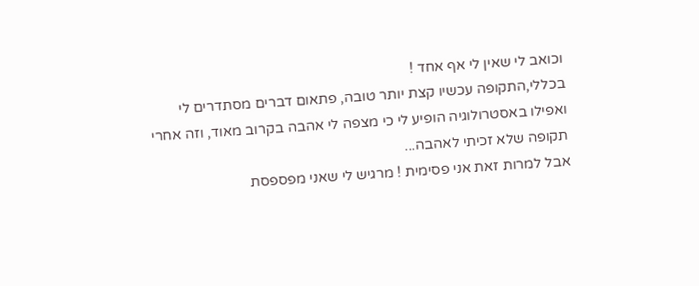וכואב לי שאין לי אף אחד !
בכללי,התקופה עכשיו קצת יותר טובה, פתאום דברים מסתדרים לי ואפילו באסטרולוגיה הופיע לי כי מצפה לי אהבה בקרוב מאוד, וזה אחרי תקופה שלא זכיתי לאהבה...
אבל למרות זאת אני פסימית ! מרגיש לי שאני מפספסת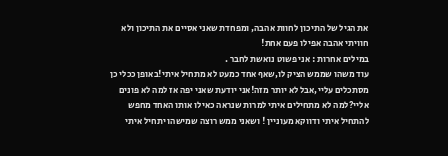את הגיל של התיכון לחוות אהבה, ומפחדת שאני אסיים את התיכון ולא חוויתי אהבה אפילו פעם אחת!
במילים אחרות : אני פשוט נואשת לחבר .
עוד משהו שממש הציק לו,שאף אחד כמעט לא מתחיל איתי!באופן ככלי כן מסתכלים עליי,אבל לא יותר מזה!אני יודעת שאני יפה אז למה לא פונים אליי?למה לא מתחילים איתי למרות שנראה כאילו אותו האחד מחפש להתחיל איתי ודווקא מעוניין ! ושאני ממש רוצה שמישהו יתחיל איתי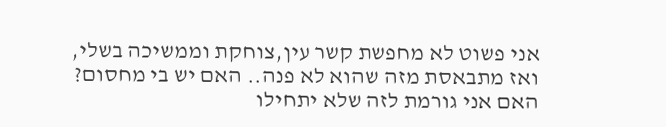אני פשוט לא מחפשת קשר עין,צוחקת וממשיכה בשלי, ואז מתבאסת מזה שהוא לא פנה.. האם יש בי מחסום? האם אני גורמת לזה שלא יתחילו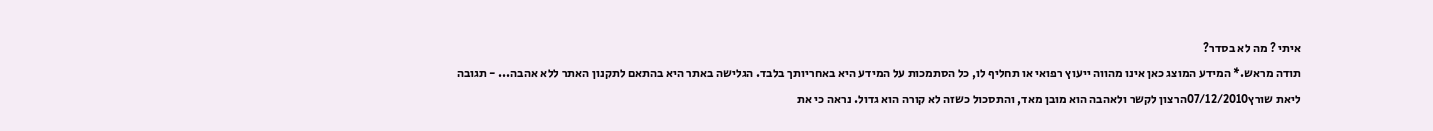איתי ? מה לא בסדר?
תודה מראש.* המידע המוצג כאן אינו מהווה ייעוץ רפואי או תחליף לו, כל הסתמכות על המידע היא באחריותך בלבד. הגלישה באתר היא בהתאם לתקנון האתר ללא אהבה... - תגובה
ליאת שורץ07/12/2010הרצון לקשר ולאהבה הוא מובן מאד, והתסכול כשזה לא קורה הוא גדול. נראה כי את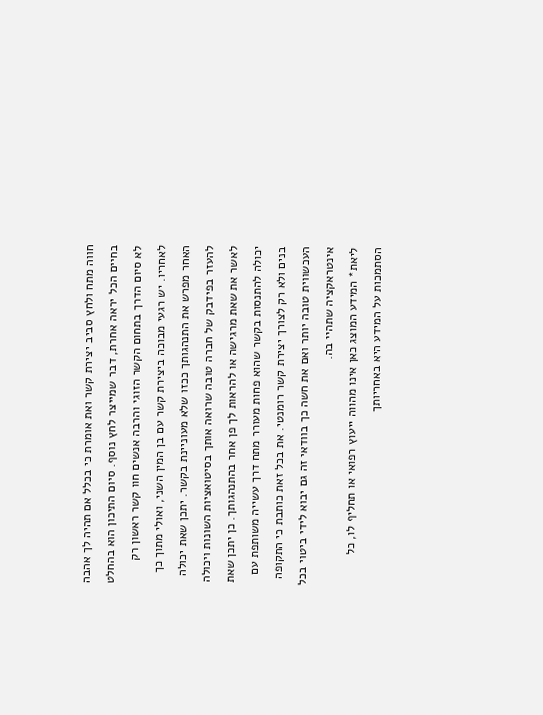חווה מתח ולחץ סביב יצירת קשר ואת אומרת כי בכלל אם תהיה לך אהבה בחיים הכל יראה אחרת, דבר שמייצר לחץ נוסף. סיום התיכון הוא בהחלט לא סיום הדרך בתחום הקשר הזוגי והרבה אנשים חוו קשר ראשון רק לאחריו. יש רגעי מבוכה ביצירת קשר עם בן המין השני, ואולי מתוך כך האחר מפרש את התנהגותך ככזו שלא מעוניינת בקשר. יתכן שאת יכולה להעזר בפידבק של חברה טובה שרואה אותך בסיטואציות השונות ויכולה לאשר את שאת מרגישה או להראות לך פן אחר בהתנהגותך. כן יתכן שאת יכולה להתנסות בקשר שהוא פחות מעורר מתח דרך עשייה משותפת עם בנים ולא רק לצורך יצירת קשר רומנטי. את בכל זאת כותבת כי התקופה העכשווית טובה יותר ואם את חשה כך בוודאי זה גם יבוא לידי ביטוי בכל אינטראקציה שתהיי בה.
ליאת* המידע המוצג כאן אינו מהווה ייעוץ רפואי או תחליף לו, כל הסתמכות על המידע היא באחריותך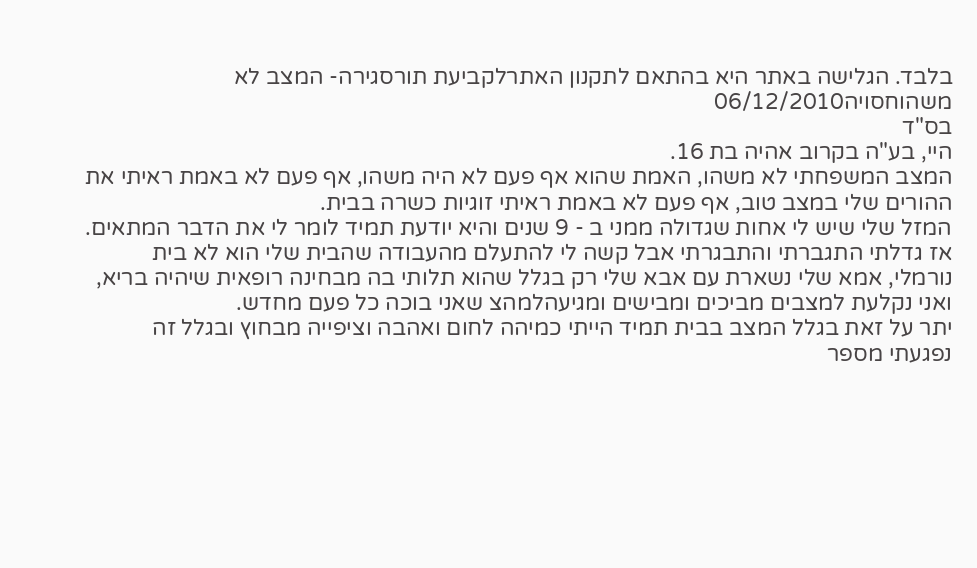בלבד. הגלישה באתר היא בהתאם לתקנון האתרלקביעת תורסגירה- המצב לא משהוחסויה06/12/2010
בס"ד
היי, בע"ה בקרוב אהיה בת 16.
המצב המשפחתי לא משהו, האמת שהוא אף פעם לא היה משהו, אף פעם לא באמת ראיתי את ההורים שלי במצב טוב, אף פעם לא באמת ראיתי זוגיות כשרה בבית.
המזל שלי שיש לי אחות שגדולה ממני ב - 9 שנים והיא יודעת תמיד לומר לי את הדבר המתאים. אז גדלתי התגברתי והתבגרתי אבל קשה לי להתעלם מהעבודה שהבית שלי הוא לא בית נורמלי, אמא שלי נשארת עם אבא שלי רק בגלל שהוא תלותי בה מבחינה רופאית שיהיה בריא, ואני נקלעת למצבים מביכים ומבישים ומגיעהלמהצ שאני בוכה כל פעם מחדש.
יתר על זאת בגלל המצב בבית תמיד הייתי כמיהה לחום ואהבה וציפייה מבחוץ ובגלל זה נפגעתי מספר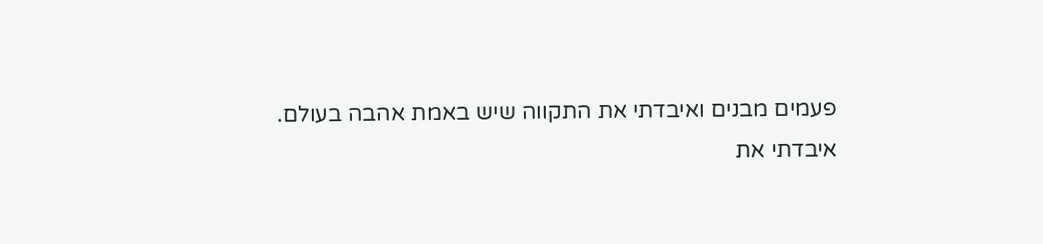פעמים מבנים ואיבדתי את התקווה שיש באמת אהבה בעולם.
איבדתי את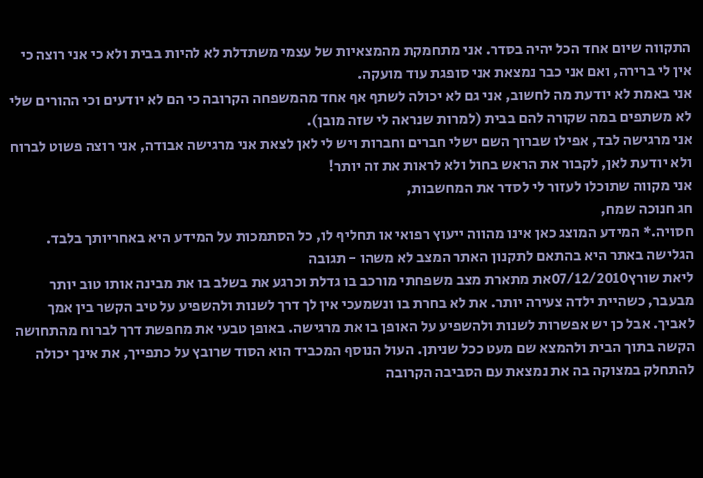התקווה שיום אחד הכל יהיה בסדר. אני מתחמקת מהמצאיות של עצמי משתדלת לא להיות בבית ולא כי אני רוצה כי אין לי ברירה, ואם אני כבר נמצאת אני סופגת עוד מועקה.
אני באמת לא יודעת מה לחשוב, אני גם לא יכולה לשתף אף אחד מהמשפחה הקרובה כי הם לא יודעים וכי ההורים שלי לא משתפים במה שקורה להם בבית (למרות שנראה לי שזה מובן).
אני מרגישה לבד, אפילו שברוך השם ישלי חברים וחברות ויש לי לאן לצאת אני מרגישה אבודה, אני רוצה פשוט לברוח ולא יודעת לאן, לקבור את הראש בחול ולא לראות את זה יותר!
אני מקווה שתוכלו לעזור לי לסדר את המחשבות,
חג חנוכה שמח,
חסויה.* המידע המוצג כאן אינו מהווה ייעוץ רפואי או תחליף לו, כל הסתמכות על המידע היא באחריותך בלבד. הגלישה באתר היא בהתאם לתקנון האתר המצב לא משהו - תגובה
ליאת שורץ07/12/2010את מתארת מצב משפחתי מורכב בו גדלת וכרגע את בשלב בו את מבינה אותו טוב יותר מבעבר, כשהיית ילדה צעירה יותר. את לא בחרת בו ונשמעכי אין לך דרך לשנות ולהשפיע על טיב הקשר בין אמך לאביך. אבל כן יש אפשרות לשנות ולהשפיע על האופן בו את מרגישה. באופן טבעי את מחפשת דרך לברוח מהתחושה הקשה בתוך הבית ולהמצא שם מעט ככל שניתן. העול הנוסף המכביד הוא הסוד שרובץ על כתפייך, את אינך יכולה להתחלק במצוקה בה את נמצאת עם הסביבה הקרובה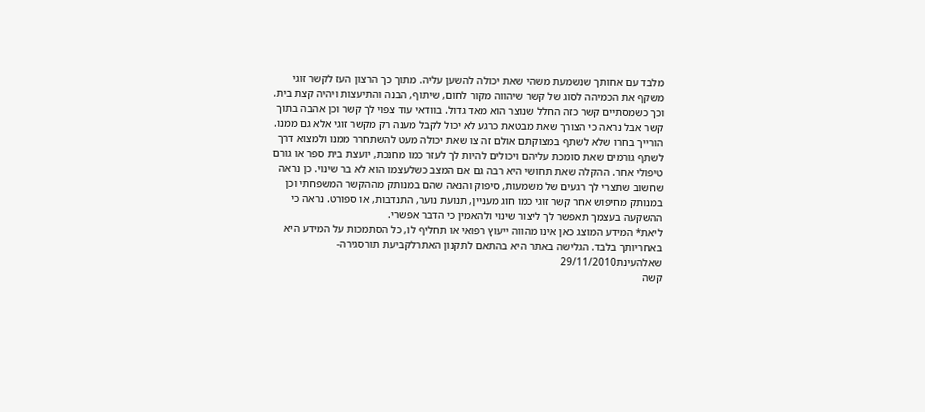מלבד עם אחותך שנשמעת משהי שאת יכולה להשען עליה. מתוך כך הרצון העז לקשר זוגי משקף את הכמיהה לסוג של קשר שיהווה מקור לחום, שיתוף, הבנה והתיעצות ויהיה קצת בית. וכך כשמסתיים קשר כזה החלל שנוצר הוא מאד גדול. בוודאי עוד צפוי לך קשר וכן אהבה בתוך קשר אבל נראה כי הצורך שאת מבטאת כרגע לא יכול לקבל מענה רק מקשר זוגי אלא גם ממנו.
הורייך בחרו שלא לשתף במצוקתם אולם זה צו שאת יכולה מעט להשתחרר ממנו ולמצוא דרך לשתף גורמים שאת סומכת עליהם ויכולים להיות לך לעזר כמו מחנכת, יועצת בית ספר או גורם טיפולי אחר. ההקלה שאת תחושי היא רבה גם אם המצב כשלעצמו הוא לא בר שינוי. כן נראה שחשוב שתצרי לך רגעים של משמעות, סיפוק והנאה שהם במנותק מההקשר המשפחתי וכן במנותק מחיפוש אחר קשר זוגי כמו חוג מעניין, תנועת נוער, התנדבות, או ספורט. נראה כי ההשקעה בעצמך תאפשר לך ליצור שינוי ולהאמין כי הדבר אפשרי.
ליאת* המידע המוצג כאן אינו מהווה ייעוץ רפואי או תחליף לו, כל הסתמכות על המידע היא באחריותך בלבד. הגלישה באתר היא בהתאם לתקנון האתרלקביעת תורסגירה- שאלהעינת29/11/2010
קשה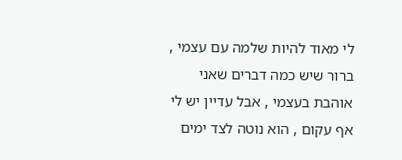לי מאוד להיות שלמה עם עצמי , ברור שיש כמה דברים שאני אוהבת בעצמי , אבל עדיין יש לי אף עקום , הוא נוטה לצד ימים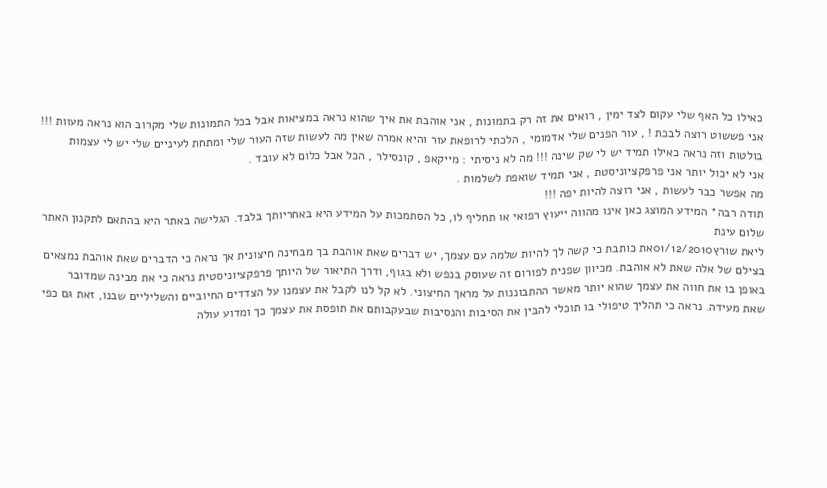כאילו כל האף שלי עקום לצד ימין , רואים את זה רק בתמונות , אני אוהבת את איך שהוא נראה במציאות אבל בכל התמונות שלי מקרוב הוא נראה מעוות !!! אני פששוט רוצה לבכת ! , עור הפנים שלי אדמומי , הלכתי לרופאת עור והיא אמרה שאין מה לעשות שזה העור שלי ומתחת לעיניים שלי יש לי עצמות בולטות וזה נראה כאילו תמיד יש לי שק שינה !!! מה לא ניסיתי : מייקאפ , קונסילר , הכל אבל כלום לא עובד .
אני לא יכול יותר אני פרפקציוניסטת , אני תמיד שואפת לשלמות .
מה אפשר כבר לעשות , אני רוצה להיות יפה !!!
תודה רבה* המידע המוצג כאן אינו מהווה ייעוץ רפואי או תחליף לו, כל הסתמכות על המידע היא באחריותך בלבד. הגלישה באתר היא בהתאם לתקנון האתר שלום עינת
ליאת שורץ01/12/2010את כותבת כי קשה לך להיות שלמה עם עצמך, יש דברים שאת אוהבת בך מבחינה חיצונית אך נראה כי הדברים שאת אוהבת נמצאים בצילם של אלה שאת לא אוהבת. מכיוון שפנית לפורום זה שעוסק בנפש ולא בגוף, ודרך התיאור של היותך פרפקציוניסטית נראה כי את מבינה שמדובר באופן בו את חווה את עצמך שהוא יותר מאשר ההתבוננות על מראך החיצוני. לא קל לנו לקבל את עצמנו על הצדדים החיוביים והשליליים שבנו, זאת גם כפי שאת מעידה. נראה כי תהליך טיפולי בו תוכלי להבין את הסיבות והנסיבות שבעקבותם את תופסת את עצמך כך ומדוע עולה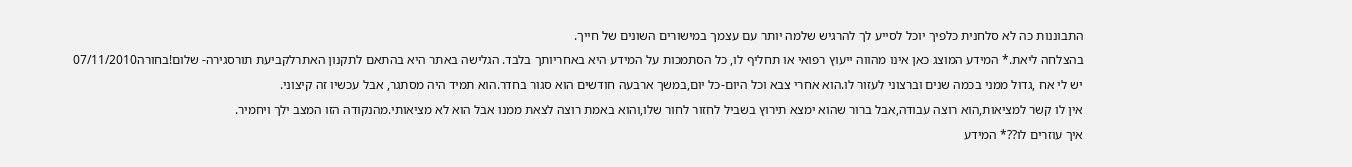התבוננות כה לא סלחנית כלפיך יוכל לסייע לך להרגיש שלמה יותר עם עצמך במישורים השונים של חייך.
בהצלחה ליאת.* המידע המוצג כאן אינו מהווה ייעוץ רפואי או תחליף לו, כל הסתמכות על המידע היא באחריותך בלבד. הגלישה באתר היא בהתאם לתקנון האתרלקביעת תורסגירה- שלום!בחורה07/11/2010
יש לי אח ,גדול ממני בכמה שנים וברצוני לעזור לו.הוא אחרי צבא וכל היום-כל יום,במשך ארבעה חודשים הוא סגור בחדר.הוא תמיד היה מסתגר, אבל עכשיו זה קיצוני.
אין לו קשר למציאות,הוא רוצה עבודה,אבל ברור שהוא ימצא תירוץ בשביל לחזור לחור שלו,והוא באמת רוצה לצאת ממנו אבל הוא לא מציאותי.מהנקודה הזו המצב ילך ויחמיר.
איך עוזרים לו??* המידע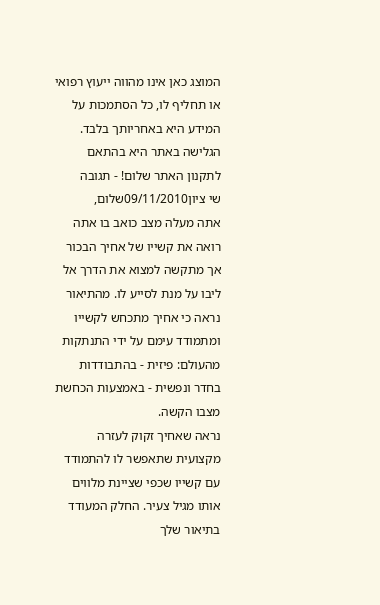המוצג כאן אינו מהווה ייעוץ רפואי או תחליף לו, כל הסתמכות על המידע היא באחריותך בלבד. הגלישה באתר היא בהתאם לתקנון האתר שלום! - תגובה
שי ציון09/11/2010שלום,
אתה מעלה מצב כואב בו אתה רואה את קשייו של אחיך הבכור אך מתקשה למצוא את הדרך אל ליבו על מנת לסייע לו. מהתיאור נראה כי אחיך מתכחש לקשייו ומתמודד עימם על ידי התנתקות מהעולם: פיזית - בהתבודדות בחדר ונפשית - באמצעות הכחשת מצבו הקשה.
נראה שאחיך זקוק לעזרה מקצועית שתאפשר לו להתמודד עם קשייו שכפי שציינת מלווים אותו מגיל צעיר. החלק המעודד בתיאור שלך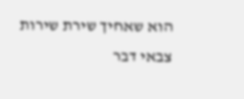הוא שאחיך שירת שירות צבאי דבר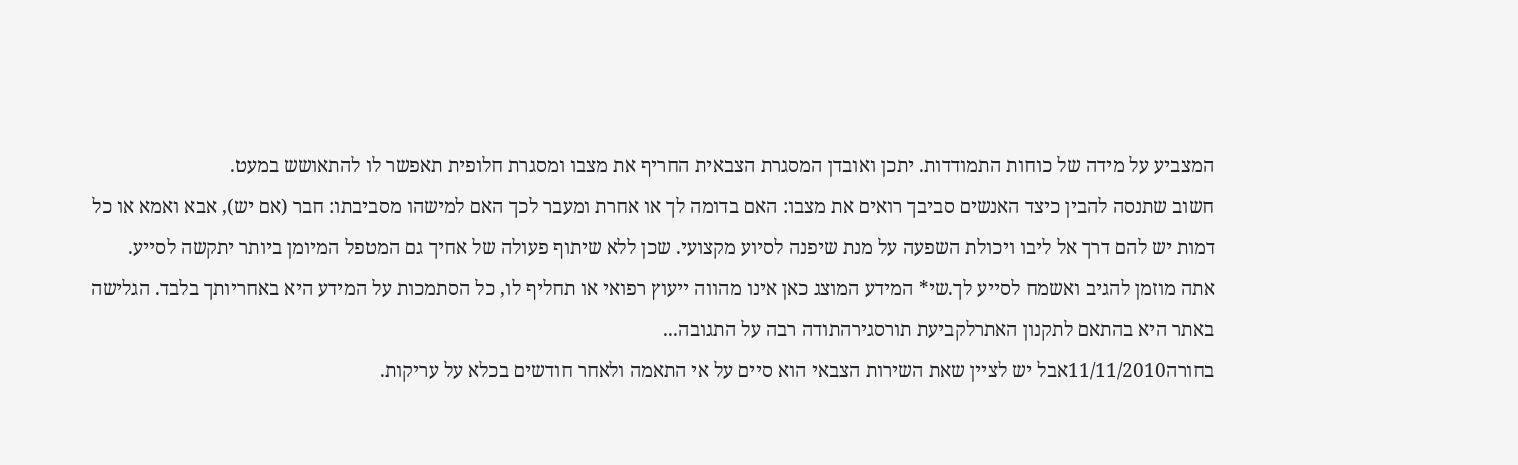המצביע על מידה של כוחות התמודדות. יתכן ואובדן המסגרת הצבאית החריף את מצבו ומסגרת חלופית תאפשר לו להתאושש במעט.
חשוב שתנסה להבין כיצד האנשים סביבך רואים את מצבו: האם בדומה לך או אחרת ומעבר לכך האם למישהו מסביבתו: חבר (אם יש), אבא ואמא או כל דמות יש להם דרך אל ליבו ויכולת השפעה על מנת שיפנה לסיוע מקצועי. שכן ללא שיתוף פעולה של אחיך גם המטפל המיומן ביותר יתקשה לסייע.
אתה מוזמן להגיב ואשמח לסייע לך.שי* המידע המוצג כאן אינו מהווה ייעוץ רפואי או תחליף לו, כל הסתמכות על המידע היא באחריותך בלבד. הגלישה באתר היא בהתאם לתקנון האתרלקביעת תורסגירהתודה רבה על התגובה...
בחורה11/11/2010אבל יש לציין שאת השירות הצבאי הוא סיים על אי התאמה ולאחר חודשים בכלא על עריקות.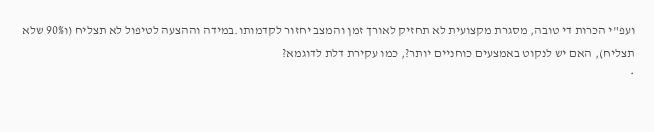ועפ"י הכרות די טובה, מסגרת מקצועית לא תחזיק לאורך זמן והמצב יחזור לקדמותו.במידה וההצעה לטיפול לא תצליח (ו90% שלא תצליח), האם יש לנקוט באמצעים כוחניים יותר?, כמו עקירת דלת לדוגמא?
*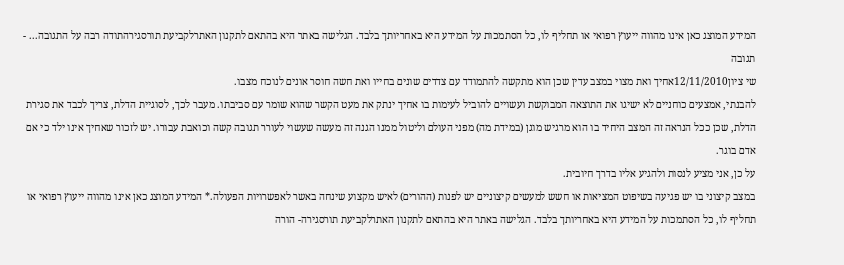המידע המוצג כאן אינו מהווה ייעוץ רפואי או תחליף לו, כל הסתמכות על המידע היא באחריותך בלבד. הגלישה באתר היא בהתאם לתקנון האתרלקביעת תורסגירהתודה רבה על התגובה... - תגובה
שי ציון12/11/2010אחיך ואת מצוי במצב עדין שכן הוא מתקשה להתמודד עם צדדים שונים בחייו ואת חשה חוסר אונים לנוכח מצבו.
להבנתי, אמצעים כוחניים לא ישיגו את התוצאה המבוקשת ועשויים להוביל לעימות בו אחיך ינתק את מעט הקשר שהוא שומר עם סביבתו. מעבר לכך, לסוגיית הדלת, צריך לכבד את סגירת הדלת, שכן ככל הנראה זה המצב היחיד בו הוא מרגיש מוגן (במידת מה) מפני העולם וליטול ממנו הגנה זה מעשה שעשוי לעורר תגובה קשה וכואבת עבורו. יש לזכור שאחיך אינו ילד כי אם אדם בוגר.
על כן, אני מציע לנסות ולהגיע אליו בדרך חיובית.
במצב קיצוני בו יש פגיעה בשיפוט המציאות או חשש למעשים קיצוניים יש לפנות (ההורים) לאיש מקצוע שינחה באשר לאפשרויות הפעולה.* המידע המוצג כאן אינו מהווה ייעוץ רפואי או תחליף לו, כל הסתמכות על המידע היא באחריותך בלבד. הגלישה באתר היא בהתאם לתקנון האתרלקביעת תורסגירה- הורה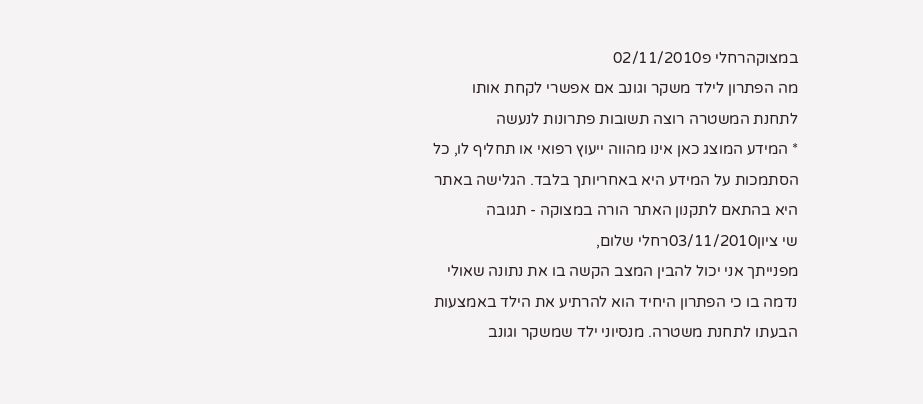במצוקהרחלי פ02/11/2010
מה הפתרון לילד משקר וגונב אם אפשרי לקחת אותו לתחנת המשטרה רוצה תשובות פתרונות לנעשה
* המידע המוצג כאן אינו מהווה ייעוץ רפואי או תחליף לו, כל הסתמכות על המידע היא באחריותך בלבד. הגלישה באתר היא בהתאם לתקנון האתר הורה במצוקה - תגובה
שי ציון03/11/2010רחלי שלום,
מפנייתך אני יכול להבין המצב הקשה בו את נתונה שאולי נדמה בו כי הפתרון היחיד הוא להרתיע את הילד באמצעות הבעתו לתחנת משטרה. מנסיוני ילד שמשקר וגונב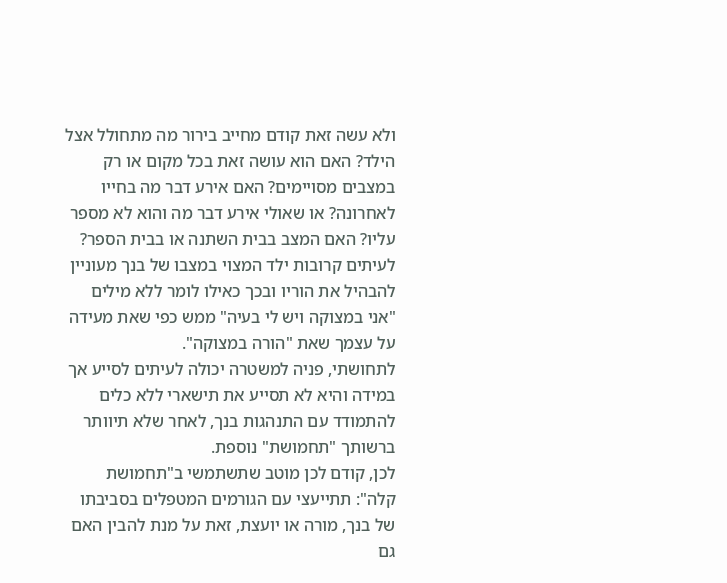ולא עשה זאת קודם מחייב בירור מה מתחולל אצל הילד? האם הוא עושה זאת בכל מקום או רק במצבים מסויימים? האם אירע דבר מה בחייו לאחרונה? או שאולי אירע דבר מה והוא לא מספר עליו? האם המצב בבית השתנה או בבית הספר?
לעיתים קרובות ילד המצוי במצבו של בנך מעוניין להבהיל את הוריו ובכך כאילו לומר ללא מילים "אני במצוקה ויש לי בעיה" ממש כפי שאת מעידה על עצמך שאת "הורה במצוקה".
לתחושתי, פניה למשטרה יכולה לעיתים לסייע אך במידה והיא לא תסייע את תישארי ללא כלים להתמודד עם התנהגות בנך, לאחר שלא תיוותר ברשותך "תחמושת" נוספת.
לכן, קודם לכן מוטב שתשתמשי ב"תחמושת קלה": תתייעצי עם הגורמים המטפלים בסביבתו של בנך, מורה או יועצת, זאת על מנת להבין האם גם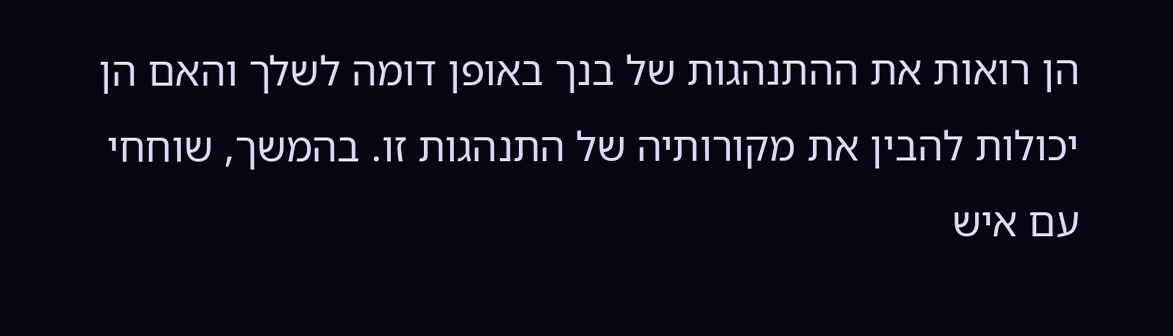הן רואות את ההתנהגות של בנך באופן דומה לשלך והאם הן יכולות להבין את מקורותיה של התנהגות זו. בהמשך, שוחחי עם איש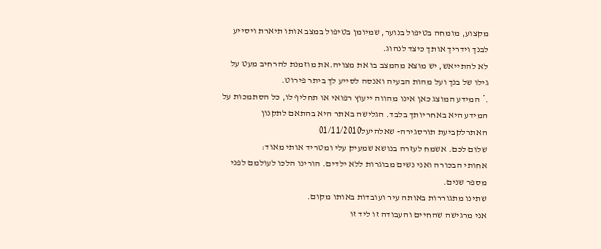מקצוע, מומחה בטיפול בנוער, שמיומן בטיפול במצב אותו תיארת ויסייע לבנך וידריך אותך כיצד לנהוג.
לא להתייאש, יש מוצא מהמצב בו את מצויה.את מוזמנת להרחיב מעט על גילו של בנך ועל מהות הבעיה ואנסה לסייע לך ביתר פירוט.
.* המידע המוצג כאן אינו מהווה ייעוץ רפואי או תחליף לו, כל הסתמכות על המידע היא באחריותך בלבד. הגלישה באתר היא בהתאם לתקנון האתרלקביעת תורסגירה- שאלהיעל01/11/2010
שלום לכם. אשמח לעזרה בנושא שמעיק עלי ומטריד אותי מאוד:
אחותי הבכורה ואני נשים מבוגרות ללא ילדים. הורינו הלכו לעולמם לפני מספר שנים.
שתינו מתגוררות באותה עיר ועובדות באותו מקום.
אני מרגישה שהחיים והעבודה זו ליד זו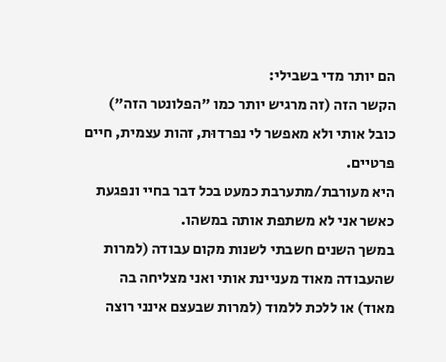הם יותר מדי בשבילי:
הקשר הזה (זה מרגיש יותר כמו "הפלונטר הזה") כובל אותי ולא מאפשר לי נפרדוּת, זהות עצמית, חיים פרטיים.
היא מעורבת/מתערבת כמעט בכל דבר בחיי ונפגעת כאשר אני לא משתפת אותה במשהו.
במשך השנים חשבתי לשנות מקום עבודה (למרות שהעבודה מאוד מעניינת אותי ואני מצליחה בה מאוד) או ללכת ללמוד (למרות שבעצם אינני רוצה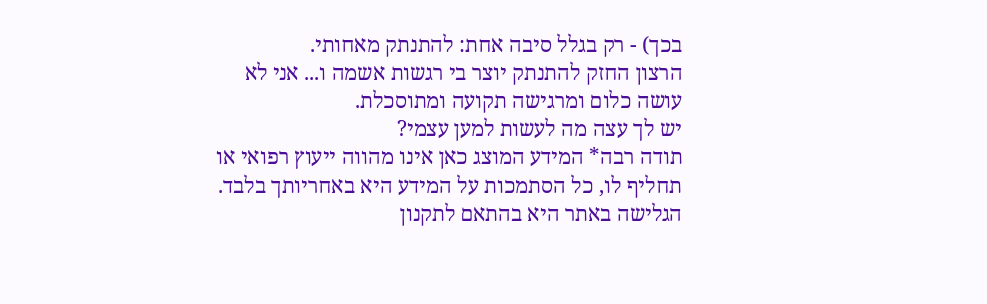בכך) - רק בגלל סיבה אחת: להתנתק מאחותי.
הרצון החזק להתנתק יוצר בי רגשות אשמה ו... אני לא עושה כלום ומרגישה תקועה ומתוסכלת.
יש לך עצה מה לעשות למען עצמי?
תודה רבה* המידע המוצג כאן אינו מהווה ייעוץ רפואי או תחליף לו, כל הסתמכות על המידע היא באחריותך בלבד. הגלישה באתר היא בהתאם לתקנון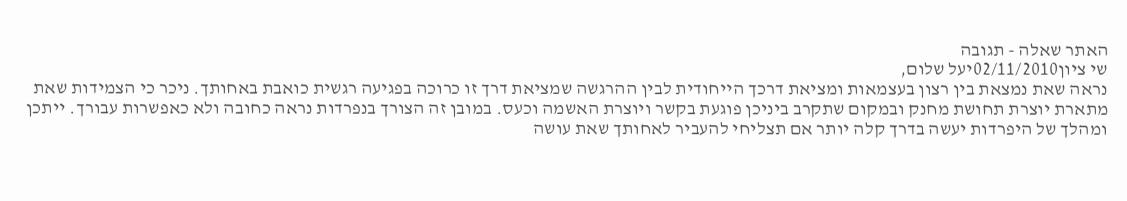האתר שאלה - תגובה
שי ציון02/11/2010יעל שלום,
נראה שאת נמצאת בין רצון בעצמאות ומציאת דרכך הייחודית לבין ההרגשה שמציאת דרך זו כרוכה בפגיעה רגשית כואבת באחותך. ניכר כי הצמידות שאת מתארת יוצרת תחושת מחנק ובמקום שתקרב ביניכן פוגעת בקשר ויוצרת האשמה וכעס. במובן זה הצורך בנפרדות נראה כחובה ולא כאפשרות עבורך. ייתכן ומהלך של היפרדות יעשה בדרך קלה יותר אם תצליחי להעביר לאחותך שאת עושה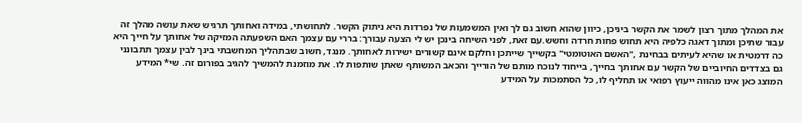את המהלך מתוך רצון לשמר את הקשר ביניכן, כיוון שהוא חשוב גם לך ואין המשמעות של נפרדות היא ניתוק הקשר. לתחושתי, במידה ואחותך תרגיש שאת עושה מהלך זה עבור שתיכן ומתוך דאגה כלפיה היא תחוש פחות חרדה וחשש.עם זאת, לפני השיחה בינכן יש לי הצעה עבורך: בררי עם עצמך האם השפעתה המזיקה של אחותך על חייך היא כה דרמטית או שהיא לעיתים בבחינת ,"האשם האוטומטי" בקשייך שייתכן וחלקם אינם קשורים ישירות לאחותך. מנגד, חשוב שבתהליך המחשבתי בינך לבין עצמך תתבונני גם בצדדים החיוביים של הקשר עם אחותך בחייך, בייחוד לנוכח מותם של הורייך והכאב המשותף שאתן שותפות לו. את מוזמנת להמשיך להגיב בפורום זה. שי* המידע המוצג כאן אינו מהווה ייעוץ רפואי או תחליף לו, כל הסתמכות על המידע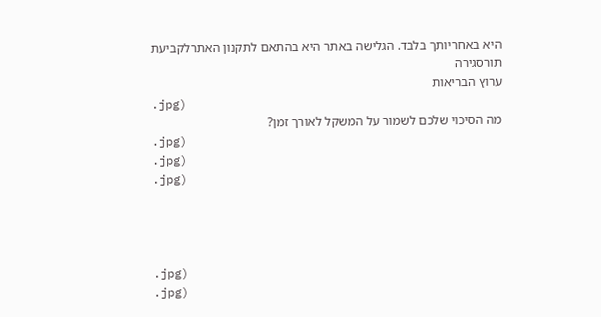היא באחריותך בלבד. הגלישה באתר היא בהתאם לתקנון האתרלקביעת תורסגירה
ערוץ הבריאות
.jpg)
מה הסיכוי שלכם לשמור על המשקל לאורך זמן?
.jpg)
.jpg)
.jpg)




.jpg)
.jpg)